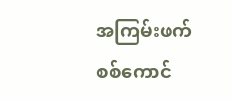အကြမ်းဖက်စစ်ကောင်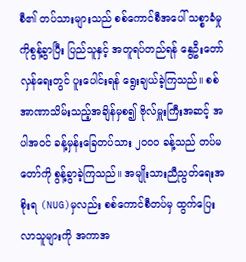စီ၏ တပ်သားများသည် စစ်ကောင်စီအပေါ် သစ္စာခံမှုကိုစွန့်ခွာပြီး ပြည်သူနှင့် အတူရပ်တည်ရန် နွေဦးတော်လှန်ရေးတွင် ပူးပေါင်းရန် ရွေးချယ်ခဲ့ကြသည်။ စစ်အာဏာသိမ်းသည့်အချိန်မှစ၍ ဗိုလ်မှူးကြီးအဆင့် အပါအ၀င် ခန့်မှန်းခြေတပ်သား ၂၀၀၀ ခန့်သည် တပ်မတော်ကို စွန့်ခွာခဲ့ကြသည်။ အမျိုးသားညီညွတ်ရေးအစိုးရ (NUG)မှလည်း စစ်ကောင်စီတပ်မှ ထွက်ပြေးလာသူများကို အကာအ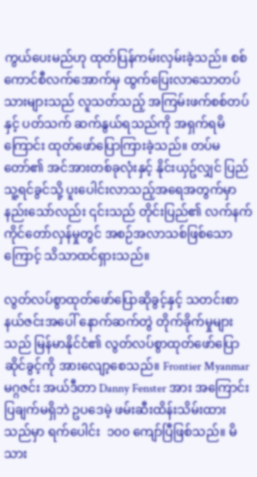ကွယ်ပေးမည်ဟု ထုတ်ပြန်ကမ်းလှမ်းခဲ့သည်။ စစ်ကောင်စီလက်အောက်မှ ထွက်ပြေးလာသောတပ်သားများသည် လူသတ်သည့် အကြမ်းဖက်စစ်တပ်နှင့် ပတ်သက် ဆက်နွယ်ရသည်ကို အရှက်ရမိကြောင်း ထုတ်ဖော်ပြောကြားခဲ့သည်။ တပ်မတော်၏ အင်အားတစ်ခုလုံးနှင့် နိုင်းယှဥ်လျှင် ပြည်သူ့ရင်ခွင်သို့ ပူးပေါင်းလာသည့်အရေအတွက်မှာ နည်းသော်လည်း ၎င်းသည် တိုင်းပြည်၏ လက်နက်ကိုင်တော်လှန်မှုတွင် အစဉ်အလာသစ်ဖြစ်သောကြောင့် သိသာထင်ရှားသည်။

လွတ်လပ်စွာထုတ်ဖော်ပြောဆိုခွင့်နှင့် သတင်းစာနယ်ဇင်းအပေါ် နောက်ဆက်တွဲ တိုက်ခိုက်မှုများသည် မြန်မာနိုင်ငံ၏ လွတ်လပ်စွာထုတ်ဖော်ပြောဆိုင်ခွင့်ကို အားလျော့စေသည်။ Frontier Myanmar မဂ္ဂဇင်း အယ်ဒီတာ Danny Fenster အား အကြောင်းပြချက်မရှိဘဲ ဥပဒေမဲ့ ဖမ်းဆီးထိန်းသိမ်းထားသည်မှာ ရက်ပေါင်း  ၁၀၀ ကျော်ပြီဖြစ်သည်။ မိသား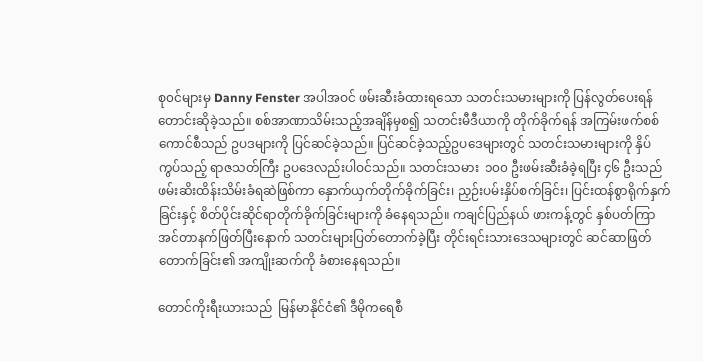စု၀င်များမှ Danny Fenster အပါအဝင် ဖမ်းဆီးခံထားရသော သတင်းသမားများကို ပြန်လွတ်ပေးရန် တောင်းဆိုခဲ့သည်။ စစ်အာဏာသိမ်းသည့်အချိန်မှစ၍ သတင်းမီဒီယာကို တိုက်ခိုက်ရန် အကြမ်းဖက်စစ်ကောင်စီသည် ဥပဒများကို ပြင်ဆင်ခဲ့သည်။ ပြင်ဆင်ခဲ့သည့်ဥပဒေများတွင် သတင်းသမားများကို နှိပ်ကွပ်သည့် ရာဇသတ်ကြီး ဥပဒေလည်းပါဝင်သည်။ သတင်းသမား  ၁၀၀ ဦးဖမ်းဆီးခံခဲ့ရပြီး ၄၆ ဦးသည် ဖမ်းဆိးထိန်းသိမ်းခံရဆဲဖြစ်ကာ နှောက်ယှက်တိုက်ခိုက်ခြင်း၊ ညှဉ်းပမ်းနှိပ်စက်ခြင်း၊ ပြင်းထန်စွာရိုက်နှက်ခြင်းနှင့် စိတ်ပိုင်းဆိုင်ရာတိုက်ခိုက်ခြင်းများကို ခံနေရသည်။ ကချင်ပြည်နယ် ဖားကန့်တွင် နှစ်ပတ်ကြာ အင်တာနက်ဖြတ်ပြီးနောက် သတင်းများပြတ်တောက်ခဲ့ပြီး တိုင်းရင်းသားဒေသများတွင် ဆင်ဆာဖြတ်တောက်ခြင်း၏ အကျိုးဆက်ကို ခံစားနေရသည်။

တောင်ကိုးရီးယားသည်  မြန်မာနိုင်ငံ၏ ဒီမိုကရေစီ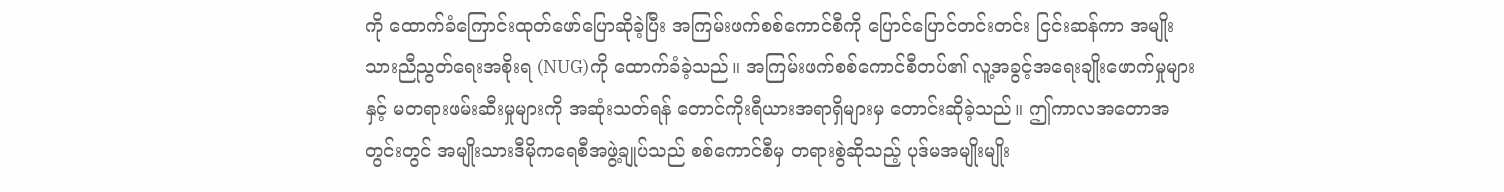ကို ထောက်ခံကြောင်းထုတ်ဖော်ပြောဆိုခဲ့ပြီး အကြမ်းဖက်စစ်ကောင်စီကို ပြောင်ပြောင်တင်းတင်း ငြင်းဆန်ကာ အမျိုးသားညီညွတ်ရေးအစိုးရ (NUG)ကို ထောက်ခံခဲ့သည်။ အကြမ်းဖက်စစ်ကောင်စီတပ်၏ လူ့အခွင့်အရေးချိုးဖောက်မှုများနှင့် မတရားဖမ်းဆီးမှုများကို အဆုံးသတ်ရန် တောင်ကိုးရီယားအရာရှိများမှ တောင်းဆိုခဲ့သည်။ ဤကာလအတောအတွင်းတွင် အမျိုးသားဒီမိုကရေစီအဖွဲ့ချုပ်သည် စစ်ကောင်စီမှ တရားစွဲဆိုသည့် ပုဒ်မအမျိုးမျိုး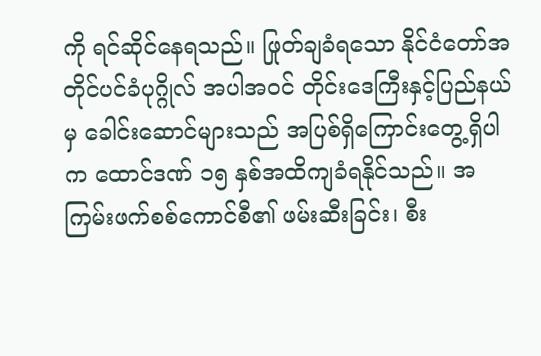ကို ရင်ဆိုင်နေရသည်။ ဖြုတ်ချခံရသော နိုင်ငံတော်အတိုင်ပင်ခံပုဂ္ဂိုလ် အပါအ၀င် တိုင်းဒေကြီးနှင့်ပြည်နယ်မှ ခေါင်းဆောင်များသည် အပြစ်ရှိကြောင်းတွေ့ရှိပါက ထောင်ဒဏ် ၁၅ နှစ်အထိကျခံရနိုင်သည်။ အကြမ်းဖက်စစ်ကောင်စီ၏ ဖမ်းဆီးခြင်း၊ စီး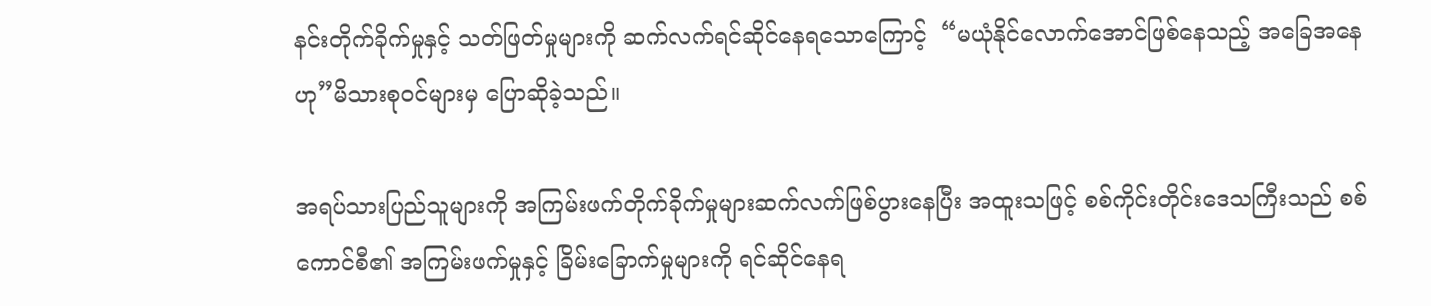နင်းတိုက်ခိုက်မှုနှင့် သတ်ဖြတ်မှုများကို ဆက်လက်ရင်ဆိုင်နေရသောကြောင့်  “မယုံနိုင်လောက်အောင်ဖြစ်နေသည့် အခြေအနေဟု”မိသားစု၀င်များမှ ပြောဆိုခဲ့သည်။

အရပ်သားပြည်သူများကို အကြမ်းဖက်တိုက်ခိုက်မှုများဆက်လက်ဖြစ်ပွားနေပြီး အထူးသဖြင့် စစ်ကိုင်းတိုင်းဒေသကြီးသည် စစ်ကောင်စီ၏ အကြမ်းဖက်မှုနှင့် ခြိမ်းခြောက်မှုများကို ရင်ဆိုင်နေရ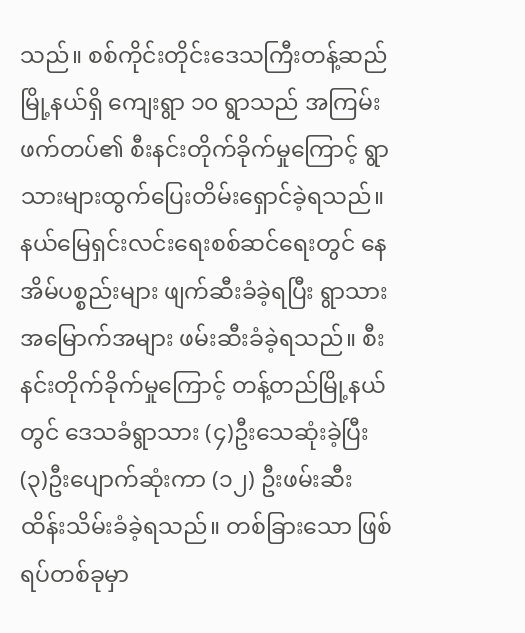သည်။ စစ်ကိုင်းတိုင်းဒေသကြီးတန့်ဆည်မြို့နယ်ရှိ ကျေးရွာ ၁၀ ရွာသည် အကြမ်းဖက်တပ်၏ စီးနင်းတိုက်ခိုက်မှုကြောင့် ရွာသားများထွက်ပြေးတိမ်းရှောင်ခဲ့ရသည်။ နယ်မြေရှင်းလင်းရေးစစ်ဆင်ရေးတွင် နေအိမ်ပစ္စည်းများ ဖျက်ဆီးခံခဲ့ရပြီး ရွာသားအမြောက်အများ ဖမ်းဆီးခံခဲ့ရသည်။ စီးနင်းတိုက်ခိုက်မှုကြောင့် တန့်တည်မြို့နယ်တွင် ဒေသခံရွာသား (၄)ဦးသေဆုံးခဲ့ပြီး (၃)ဦးပျောက်ဆုံးကာ (၁၂) ဦးဖမ်းဆီးထိန်းသိမ်းခံခဲ့ရသည်။ တစ်ခြားသော ဖြစ်ရပ်တစ်ခုမှာ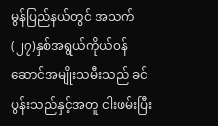မွန်ပြည်နယ်တွင် အသက် (၂၇)နှစ်အရွယ်ကိုယ်၀န်ဆောင်အမျိုးသမီးသည် ခင်ပွန်းသည်နှင့်အတူ ငါးဖမ်းပြီး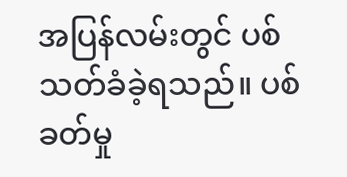အပြန်လမ်းတွင် ပစ်သတ်ခံခဲ့ရသည်။ ပစ်ခတ်မှု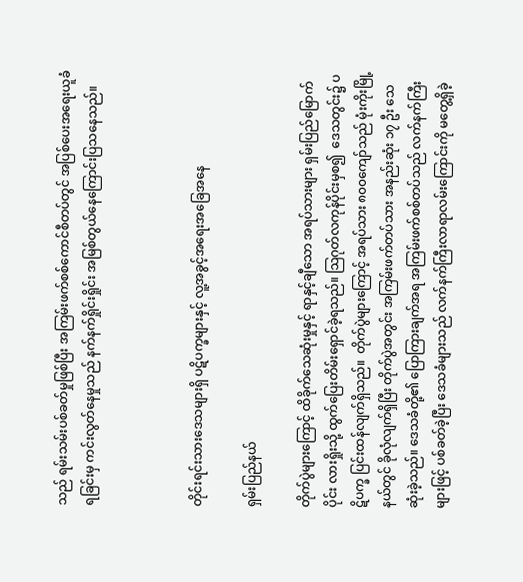သည် ရမ်းသမ်းပစ်ခတ်မှုဖြစ်ပြီး အကြမ်းဖက်စစ်ကောင်စီတပ်တွင် အပြစ်ပေးအရေးယူခံရခြင်းမှ ကင်းလွတ်နေမှုသည် နက်နက်ရှိုင်းရှိုင်း အမြစ်တွယ်နေကြောင်းပြသနေသည်။



တိုင်းရင်းသားဒေသများရှိ ပဋိပက္ခများနှင့် လူ့အခွင့်အရေးအခြေအနေ

ရှမ်းပြည်နယ်

တိုက်ပွဲများကြောင့် ထိခိုက်သေဆုံးမှုနှင့် ရာနှင့်ချီသော အရပ်သားများ ရှမ်းပြည်မြောက်ပိုင်း လားရှိုးသို့ ထွက်ပြေးတိမ်းရှောင်ခဲ့ရသည်။ သြဂုတ်လကုန်ပိုင်းမှစ၍  ဒေသတွင်း၌ ပဋိပက္ခ ပြင်းထန်လျက်ရှိသည်။  တိုက်ပွဲများကြောင့် အရပ်သား ၈၀၀ကျော်သည် မုံးကိုးမြို့နယ်တွင် ခိုလုံလျက်ရှိပြီး တိုက်ပွဲအတွင်း အကြမ်းဖက်တပ်သား အနည်းဆုံး ၁၇ ဦး သေဆုံးခဲ့သည်။ ဒေသခံတို့၏ ပြောကြားချက်အရ အကြမ်းဖက်စစ်တပ်သည် လက်နက်ကြီးများဖြင့် ပစ်ခတ်ခဲ့ပြီး ဒေသခံများသည် လက်နက်ကြီးလာရာလမ်းကြောင်းကို မတွေ့ရှိခဲ့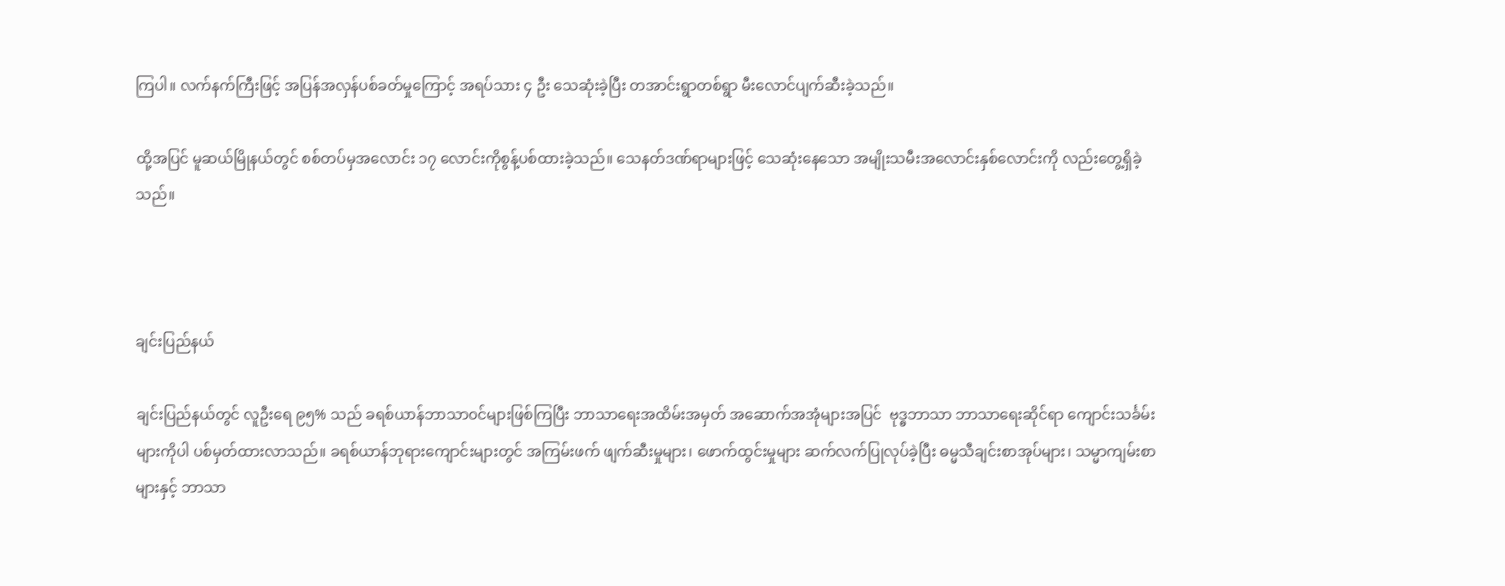ကြပါ။ လက်နက်ကြီးဖြင့် အပြန်အလှန်ပစ်ခတ်မှုကြောင့် အရပ်သား ၄ ဦး သေဆုံးခဲ့ပြီး တအာင်းရွာတစ်ရွာ မီးလောင်ပျက်ဆီးခဲ့သည်။

ထို့အပြင် မူဆယ်မြိုနယ်တွင် စစ်တပ်မှအလောင်း ၁၇ လောင်းကိုစွန့်ပစ်ထားခဲ့သည်။ သေနတ်ဒဏ်ရာများဖြင့် သေဆုံးနေသော အမျိုးသမီးအလောင်းနှစ်လောင်းကို လည်းတွေ့ရှိခဲ့သည်။



ချင်းပြည်နယ်

ချင်းပြည်နယ်တွင် လူဦးရေ ၉၅% သည် ခရစ်ယာန်ဘာသာ၀င်များဖြစ်ကြပြီး ဘာသာရေးအထိမ်းအမှတ် အဆောက်အအုံများအပြင်  ဗုဒ္ဓဘာသာ ဘာသာရေးဆိုင်ရာ ကျောင်းသင်္ခမ်းများကိုပါ ပစ်မှတ်ထားလာသည်။ ခရစ်ယာန်ဘုရားကျောင်းများတွင် အကြမ်းဖက် ဖျက်ဆီးမှုများ၊ ဖောက်ထွင်းမှုများ ဆက်လက်ပြုလုပ်ခဲ့ပြီး ဓမ္မသီချင်းစာအုပ်များ၊ သမ္မာကျမ်းစာများနှင့် ဘာသာ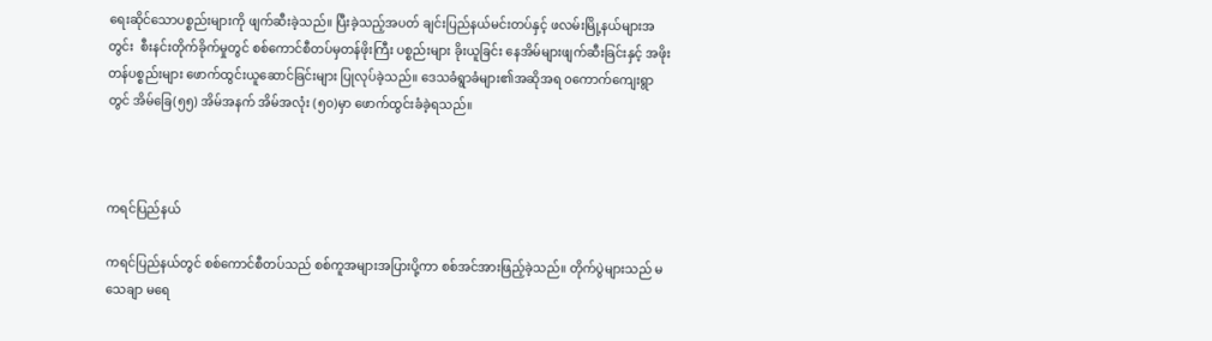ရေးဆိုင်သောပစ္စည်းများကို ဖျက်ဆီးခဲ့သည်။ ပြီးခဲ့သည့်အပတ် ချင်းပြည်နယ်မင်းတပ်နှင့် ဖလမ်းမြို့နယ်များအတွင်း  စီးနင်းတိုက်ခိုက်မှုတွင် စစ်ကောင်စီတပ်မှတန်ဖိုးကြီး ပစ္စည်းများ ခိုးယူခြင်း နေအိမ်များဖျက်ဆီးခြင်းနှင့် အဖိုးတန်ပစ္စည်းများ ဖောက်ထွင်းယူဆောင်ခြင်းများ ပြုလုပ်ခဲ့သည်။ ဒေသခံရွာခံများ၏အဆိုအရ ၀ကောက်ကျေးရွာတွင် အိမ်ခြေ(၅၅) အိမ်အနက် အိမ်အလုံး (၅၀)မှာ ဖောက်ထွင်းခံခဲ့ရသည်။



ကရင်ပြည်နယ်

ကရင်ပြည်နယ်တွင် စစ်ကောင်စီတပ်သည် စစ်ကူအများအပြားပို့ကာ စစ်အင်အားဖြည့်ခဲ့သည်။ တိုက်ပွဲများသည် မသေချာ မရေ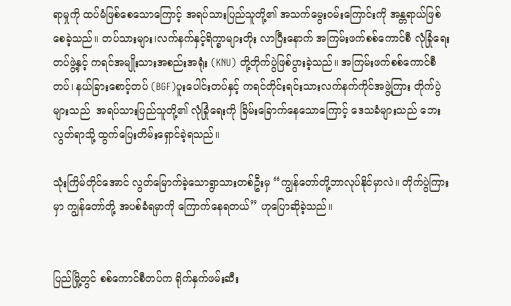ရာမှုကို ထပ်မံဖြစ်စေသောကြောင့် အရပ်သားပြည်သူတို့၏ အသက်မွေး၀မ်းကြောင်းကို အန္တရာယ်ဖြစ်စေခဲ့သည်။ တပ်သားများ၊လက်နက်နှင့်ရိက္ခာများတိုး လာပြီးနောက် အကြမ်းဖက်စစ်ကောင်စီ လုံခြုံရေးတပ်ဖွဲ့နှင့် ကရင်အမျိုးသားအစည်းအရုံး (KNU) တို့တိုက်ပွဲဖြစ်ပွားခဲ့သည်။ အကြမ်းဖက်စစ်ကောင်စီတပ်၊ နယ်ခြားစောင့်တပ် (BGF)ပူးပေါင်းတပ်နှင့် ကရင်တိုင်းရင်းသားလက်နက်ကိုင်အဖွဲ့ကြား တိုက်ပွဲများသည်  အရပ်သားပြည်သူတို့၏ လုံခြုံရေးကို ခြိမ်းခြောက်နေသောကြောင့် ဒေသခံများသည် ဘေးလွတ်ရာသို့ ထွက်ပြေးတိမ်းရှောင်ခဲ့ရသည်။

သုံးကြိမ်တိုင်အောင် လွတ်မြောက်ခဲ့သောရွာသားတစ်ဦးမှ “ကျွန်တော်တို့ဘာလုပ်နိုင်မှာလဲ။ တိုက်ပွဲကြားမှာ ကျွန်တော်တို့ အပစ်ခံရမှာကို ကြောက်နေရတယ်” ဟုပြောဆိုခဲ့သည်။


ပြည်မြို့တွင် စစ်ကောင်စီတပ်က ရိုက်နှက်ဖမ်းဆီး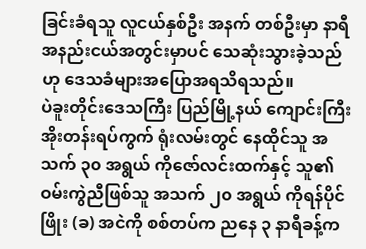ခြင်းခံရသူ လူငယ်နှစ်ဦး အနက် တစ်ဦးမှာ နာရီအနည်းငယ်အတွင်းမှာပင် သေဆုံးသွားခဲ့သည်ဟု ဒေသခံများအပြောအရသိရသည်။
ပဲခူးတိုင်းဒေသကြီး ပြည်မြို့နယ် ကျောင်းကြီးအိုးတန်းရပ်ကွက် ရုံးလမ်းတွင် နေထိုင်သူ အသက် ၃၀ အရွယ် ကိုဇော်လင်းထက်နှင့် သူ၏ဝမ်းကွဲညီဖြစ်သူ အသက် ၂၀ အရွယ် ကိုရန်ပိုင်ဖြိုး (ခ) အငဲကို စစ်တပ်က ညနေ ၃ နာရီခန့်က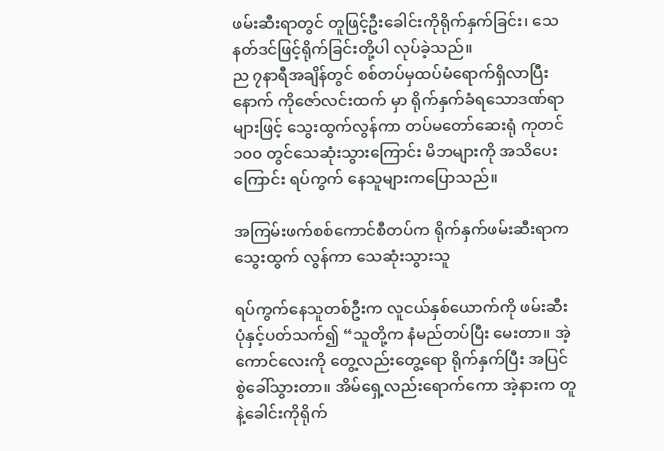ဖမ်းဆီးရာတွင် တူဖြင့်ဦးခေါင်းကိုရိုက်နှက်ခြင်း၊ သေနတ်ဒင်ဖြင့်ရိုက်ခြင်းတို့ပါ လုပ်ခဲ့သည်။
ည ၇နာရီအချိန်တွင် စစ်တပ်မှထပ်မံရောက်ရှိလာပြီးနောက် ကိုဇော်လင်းထက် မှာ ရိုက်နှက်ခံရသောဒဏ်ရာများဖြင့် သွေးထွက်လွန်ကာ တပ်မတော်ဆေးရုံ ကုတင် ၁၀၀ တွင်သေဆုံးသွားကြောင်း မိဘများကို အသိပေးကြောင်း ရပ်ကွက် နေသူများကပြောသည်။

အကြမ်းဖက်စစ်ကောင်စီတပ်က ရိုက်နှက်ဖမ်းဆီးရာက သွေးထွက် လွန်ကာ သေဆုံးသွားသူ

ရပ်ကွက်နေသူတစ်ဦးက လူငယ်နှစ်ယောက်ကို ဖမ်းဆီးပုံနှင့်ပတ်သက်၍ “သူတို့က နံမည်တပ်ပြီး မေးတာ။ အဲ့ကောင်လေးကို တွေ့လည်းတွေ့ရော ရိုက်နှက်ပြီး အပြင်စွဲခေါ်သွားတာ။ အိမ်ရှေ့လည်းရောက်ကော အဲ့နားက တူနဲ့ခေါင်းကိုရိုက်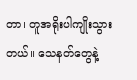တာ၊ တူအရိုးပါကျိုးသွားတယ်။ သေနတ်တွေနဲ့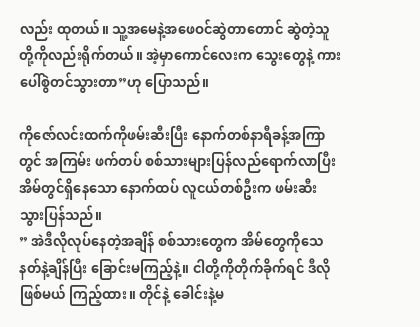လည်း ထုတယ်။ သူ့အမေနဲ့အဖေဝင်ဆွဲတာတောင် ဆွဲတဲ့သူတို့ကိုလည်းရိုက်တယ်။ အဲ့မှာကောင်လေးက သွေးတွေနဲ့ ကားပေါ်စွဲတင်သွားတာ”ဟု ပြောသည်။

ကိုဇော်လင်းထက်ကိုဖမ်းဆီးပြီး နောက်တစ်နာရီခန့်အကြာတွင် အကြမ်း ဖက်တပ် စစ်သားများပြန်လည်ရောက်လာပြီး အိမ်တွင်ရှိနေသော နောက်ထပ် လူငယ်တစ်ဦးက ဖမ်းဆီးသွားပြန်သည်။
” အဲဒီလိုလုပ်နေတဲ့အချိန် စစ်သားတွေက အိမ်တွေကိုသေနတ်နဲ့ချိန်ပြီး ခြောင်းမကြည့်နဲ့။ ငါတို့ကိုတိုက်ခိုက်ရင် ဒီလိုဖြစ်မယ် ကြည့်ထား။ တိုင်နဲ့ ခေါင်းနဲ့မ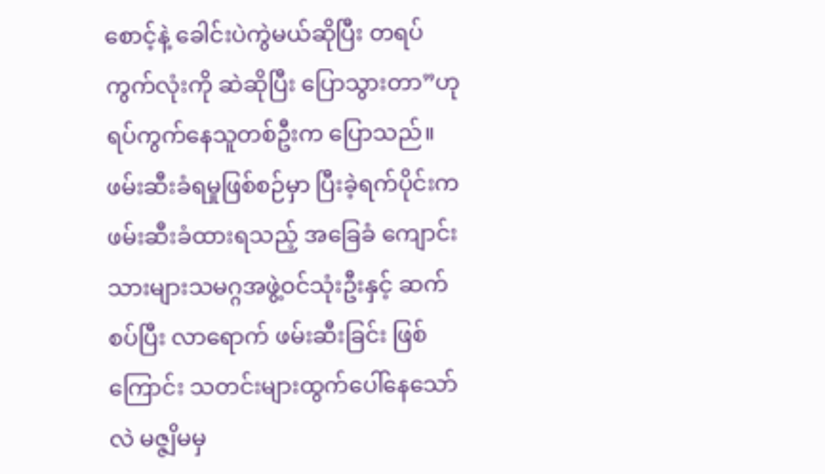စောင့်နဲ့ ခေါင်းပဲကွဲမယ်ဆိုပြီး တရပ်ကွက်လုံးကို ဆဲဆိုပြီး ပြောသွားတာ”ဟု ရပ်ကွက်နေသူတစ်ဦးက ပြောသည်။
ဖမ်းဆီးခံရမှုဖြစ်စဉ်မှာ ပြီးခဲ့ရက်ပိုင်းက ဖမ်းဆီးခံထားရသည့် အခြေခံ ကျောင်း သားများသမဂ္ဂအဖွဲ့ဝင်သုံးဦးနှင့် ဆက်စပ်ပြီး လာရောက် ဖမ်းဆီးခြင်း ဖြစ်ကြောင်း သတင်းများထွက်ပေါ်နေသော်လဲ မဇ္ဇျိမမှ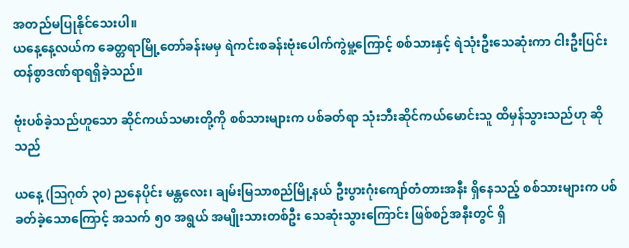အတည်မပြုနိုင်သေးပါ။
ယနေ့နေ့လယ်က ခေတ္တရာမြို့တော်ခန်းမမှ ရဲကင်းစခန်းဗုံးပေါက်ကွဲမှု့ကြောင့် စစ်သားနှင့် ရဲသုံးဦးသေဆုံးကာ ငါးဦးပြင်းထန်စွာဒဏ်ရာရရှိခဲ့သည်။

ဗုံးပစ်ခဲ့သည်ဟူသော ဆိုင်ကယ်သမားတို့ကို စစ်သားများက ပစ်ခတ်ရာ သုံးဘီးဆိုင်ကယ်မောင်းသူ ထိမှန်သွားသည်ဟု ဆိုသည်

ယနေ့ (ဩဂုတ် ၃၀) ညနေပိုင်း မန္တလေး၊ ချမ်းမြသာစည်မြို့နယ် ဦးပွားဂုံးကျော်တံတားအနီး ရှိနေသည့် စစ်သားများက ပစ်ခတ်ခဲ့သောကြောင့် အသက် ၅၀ အရွယ် အမျိုးသားတစ်ဦး သေဆုံးသွားကြောင်း ဖြစ်စဉ်အနီးတွင် ရှိ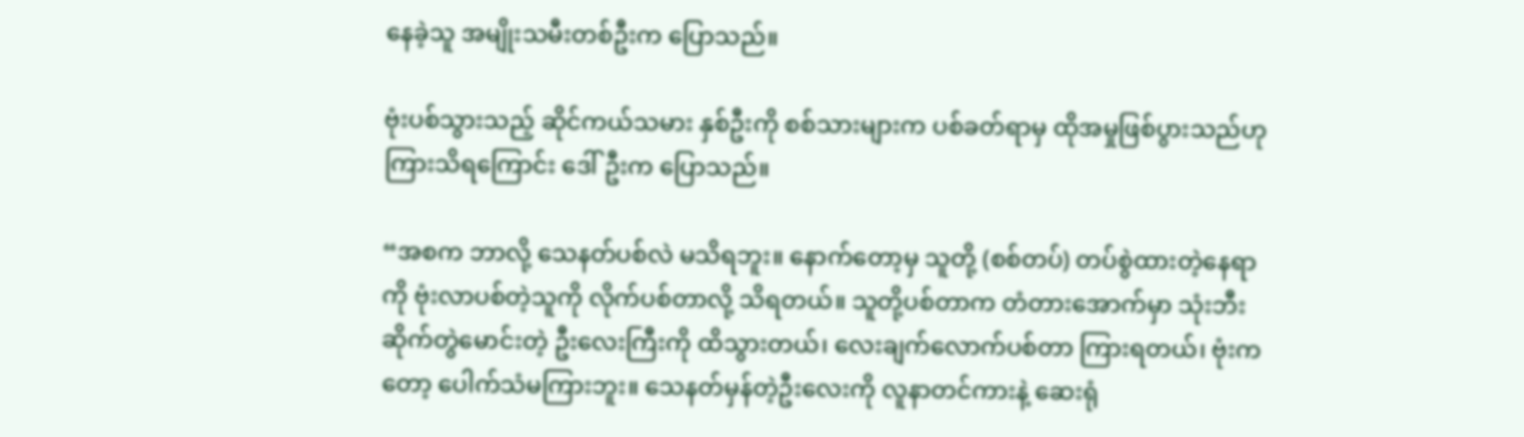နေခဲ့သူ အမျိုးသမီးတစ်ဦးက ပြောသည်။

ဗုံးပစ်သွားသည့် ဆိုင်ကယ်သမား နှစ်ဦးကို စစ်သားများက ပစ်ခတ်ရာမှ ထိုအမှုဖြစ်ပွားသည်ဟု ကြားသိရကြောင်း ဒေါ်ဦးက ပြောသည်။

“အစက ဘာလို့ သေနတ်ပစ်လဲ မသိရဘူး။ နောက်တော့မှ သူတို့ (စစ်တပ်) တပ်စွဲထားတဲ့နေရာကို ဗုံးလာပစ်တဲ့သူကို လိုက်ပစ်တာလို့ သိရတယ်။ သူတို့ပစ်တာက တံတားအောက်မှာ သုံးဘီးဆိုက်တွဲမောင်းတဲ့ ဦးလေးကြီးကို ထိသွားတယ်၊ လေးချက်လောက်ပစ်တာ ကြားရတယ်၊ ဗုံးကတော့ ပေါက်သံမကြားဘူး။ သေနတ်မှန်တဲ့ဦးလေးကို လူနာတင်ကားနဲ့ ဆေးရုံ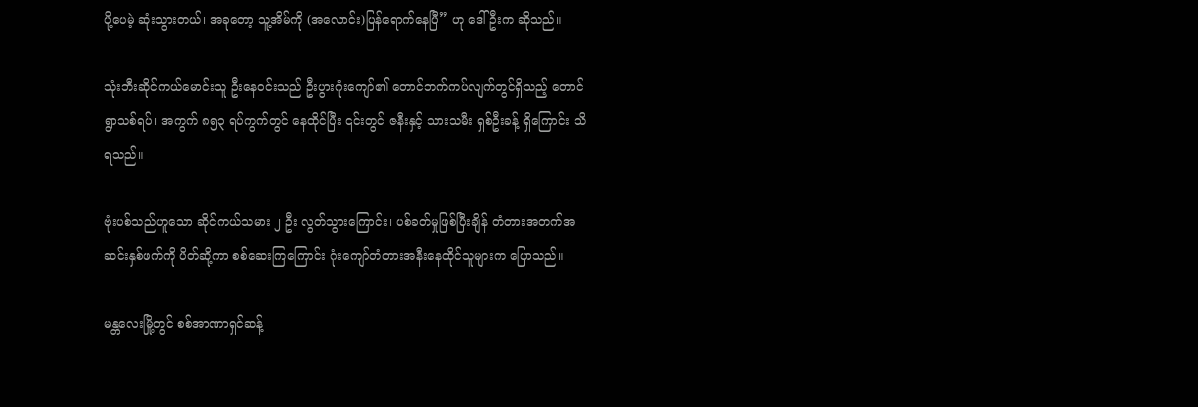ပို့ပေမဲ့ ဆုံးသွားတယ်၊ အခုတော့ သူ့အိမ်ကို (အလောင်း)ပြန်ရောက်နေပြီ” ဟု ဒေါ်ဦးက ဆိုသည်။

သုံးဘီးဆိုင်ကယ်မောင်းသူ ဦးနေဝင်းသည် ဦးပွားဂုံးကျော်၏ တောင်ဘက်ကပ်လျက်တွင်ရှိသည့် တောင်ရွာသစ်ရပ်၊ အကွက် ၈၅၃ ရပ်ကွက်တွင် နေထိုင်ပြီး ၎င်းတွင် ဇနီးနှင့် သားသမီး ရှစ်ဦးခန့် ရှိကြောင်း သိရသည်။

ဗုံးပစ်သည်ဟူသော ဆိုင်ကယ်သမား ၂ ဦး လွတ်သွားကြောင်း၊ ပစ်ခတ်မှုဖြစ်ပြီးချိန် တံတားအတက်အဆင်းနှစ်ဖက်ကို ပိတ်ဆို့ကာ စစ်ဆေးကြကြောင်း ဂုံးကျော်တံတားအနီးနေထိုင်သူများက ပြောသည်။

မန္တလေးမြို့တွင် စစ်အာဏာရှင်ဆန့်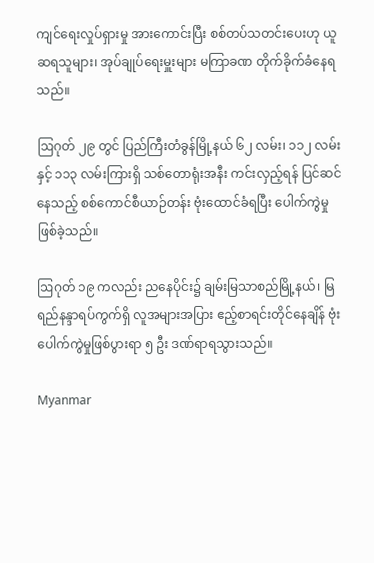ကျင်ရေးလှုပ်ရှားမှု အားကောင်းပြီး စစ်တပ်သတင်းပေးဟု ယူဆရသူများ၊ အုပ်ချုပ်ရေးမှူးများ မကြာခဏ တိုက်ခိုက်ခံနေရသည်။

ဩဂုတ် ၂၉ တွင် ပြည်ကြီးတံခွန်မြို့နယ် ၆၂ လမ်း၊ ၁၁၂ လမ်းနှင့် ၁၁၃ လမ်းကြားရှိ သစ်တောရုံးအနီး ကင်းလှည့်ရန် ပြင်ဆင်နေသည့် စစ်ကောင်စီယာဉ်တန်း ဗုံးထောင်ခံရပြီး ပေါက်ကွဲမှုဖြစ်ခဲ့သည်။

ဩဂုတ် ၁၉ ကလည်း ညနေပိုင်း၌ ချမ်းမြသာစည်မြို့နယ်၊ မြရည်နန္ဒာရပ်ကွက်ရှိ လူအများအပြား ဧည့်စာရင်းတိုင်နေချိန် ဗုံးပေါက်ကွဲမှုဖြစ်ပွားရာ ၅ ဦး ဒဏ်ရာရသွားသည်။

Myanmar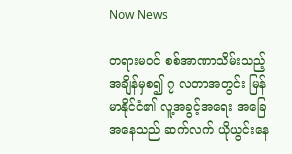Now News

တရားမ၀င် စစ်အာဏာသိမ်းသည့် အချိန်မှစ၍ ၇ လတာအတွင်း မြန်မာနိုင်ငံ၏ လူ့အခွင့်အရေး အခြေအနေသည် ဆက်လက် ယိုယွင်းနေ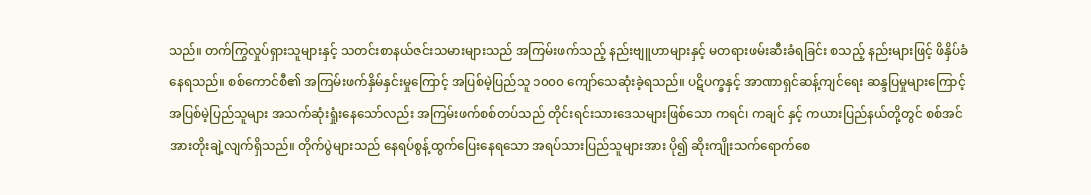သည်။ တက်ကြွလှုပ်ရှားသူများနှင့် သတင်းစာနယ်ဇင်းသမားများသည် အကြမ်းဖက်သည့် နည်းဗျူဟာများနှင့် မတရားဖမ်းဆီးခံရခြင်း စသည့် နည်းများဖြင့် ဖိနှိပ်ခံနေရသည်။ စစ်ကောင်စီ၏ အကြမ်းဖက်နှိမ်နှင်းမှုကြောင့် အပြစ်မဲ့ပြည်သူ ၁၀၀၀ ကျော်သေဆုံးခဲ့ရသည်။ ပဋိပက္ခနှင့် အာဏာရှင်ဆန့်ကျင်ရေး ဆန္ဒပြမှုများကြောင့် အပြစ်မဲ့ပြည်သူများ အသက်ဆုံးရှုံးနေသော်လည်း အကြမ်းဖက်စစ်တပ်သည် တိုင်းရင်းသားဒေသများဖြစ်သော ကရင်၊ ကချင် နှင့် ကယားပြည်နယ်တို့တွင် စစ်အင်အားတိုးချဲ့လျက်ရှိသည်။ တိုက်ပွဲများသည် နေရပ်စွန့်ထွက်ပြေးနေရသော အရပ်သားပြည်သူများအား ပို၍ ဆိုးကျိုးသက်ရောက်စေ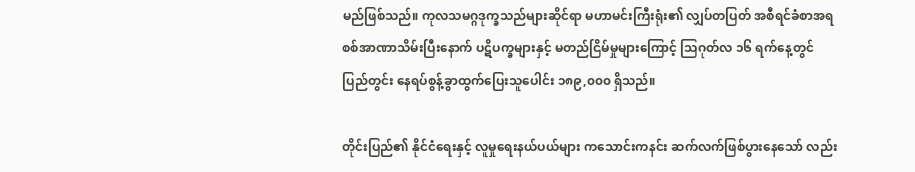မည်ဖြစ်သည်။ ကုလသမဂ္ဂဒုက္ခသည်များဆိုင်ရာ မဟာမင်းကြီးရုံး၏ လျှပ်တပြတ် အစီရင်ခံစာအရ စစ်အာဏာသိမ်းပြီးနောက် ပဋိပက္ခများနှင့် မတည်ငြိမ်မှုများကြောင့် သြဂုတ်လ ၁၆ ရက်နေ့တွင်  ပြည်တွင်း နေရပ်စွန့်ခွာထွက်ပြေးသူပေါင်း ၁၈၉,၀၀၀ ရှိသည်။

တိုင်းပြည်၏ နိုင်ငံရေးနှင့် လူမှုရေးနယ်ပယ်များ ကသောင်းကနင်း ဆက်လက်ဖြစ်ပွားနေသော် လည်း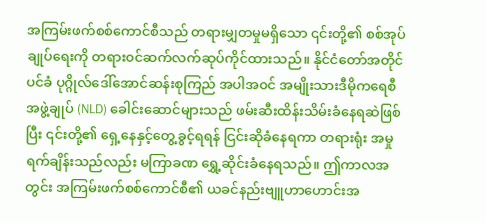အကြမ်းဖက်စစ်ကောင်စီသည် တရားမျှတမှုမရှိသော ၎င်းတို့၏ စစ်အုပ်ချုပ်ရေးကို တရား၀င်ဆက်လက်ဆုပ်ကိုင်ထားသည်။ နိုင်ငံတော်အတိုင်ပင်ခံ ပုဂ္ဂိုလ်ဒေါ်အောင်ဆန်းစုကြည် အပါအ၀င် အမျိုးသားဒီမိုကရေစီ အဖွဲ့ချုပ် (NLD) ခေါင်းဆောင်များသည် ဖမ်းဆီးထိန်းသိမ်းခံနေရဆဲဖြစ်ပြီး ၎င်းတို့၏ ရှေ့နေနှင့်တွေ့ခွင့်ရရန် ငြင်းဆိုခံနေရကာ တရားရုံး အမှုရက်ချိန်းသည်လည်း မကြာခဏ ရွှေ့ဆိုင်းခံနေရသည်။ ဤကာလအတွင်း အကြမ်းဖက်စစ်ကောင်စီ၏ ယခင်နည်းဗျူဟာဟောင်းအ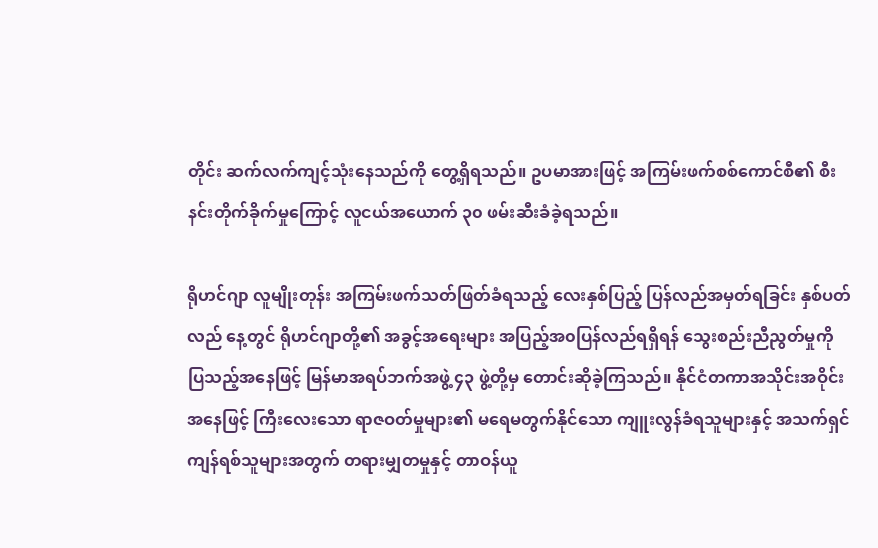တိုင်း ဆက်လက်ကျင့်သုံးနေသည်ကို တွေ့ရှိရသည်။ ဥပမာအားဖြင့် အကြမ်းဖက်စစ်ကောင်စီ၏ စီးနင်းတိုက်ခိုက်မှုကြောင့် လူငယ်အယောက် ၃၀ ဖမ်းဆီးခံခဲ့ရသည်။

ရိုဟင်ဂျာ လူမျိုးတုန်း အကြမ်းဖက်သတ်ဖြတ်ခံရသည့် လေးနှစ်ပြည့် ပြန်လည်အမှတ်ရခြင်း နှစ်ပတ်လည် နေ့တွင် ရိုဟင်ဂျာတို့၏ အခွင့်အရေးများ အပြည့်အ၀ပြန်လည်ရရှိရန် သွေးစည်းညီညွတ်မှုကို ပြသည့်အနေဖြင့် မြန်မာအရပ်ဘက်အဖွဲ့ ၄၃ ဖွဲ့တို့မှ တောင်းဆိုခဲ့ကြသည်။ နိုင်ငံတကာအသိုင်းအဝိုင်းအနေဖြင့် ကြီးလေးသော ရာဇဝတ်မှုများ၏ မရေမတွက်နိုင်သော ကျူးလွန်ခံရသူများနှင့် အသက်ရှင်ကျန်ရစ်သူများအတွက် တရားမျှတမှုနှင့် တာဝန်ယူ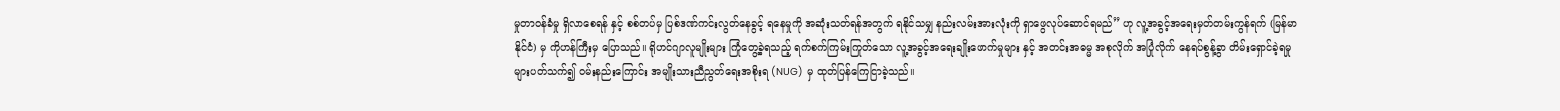မှုတာဝန်ခံမှု ရှိလာစေရန် နှင့် စစ်တပ်မှ ပြစ်ဒဏ်ကင်းလွတ်နေခွင့် ရနေမှုကို အဆုံးသတ်ရန်အတွက် ရနိုင်သမျှ နည်းလမ်းအားလုံးကို ရှာဖွေလုပ်ဆောင်ရမည်” ဟု လူ့အခွင့်အရေးမှတ်တမ်းကွန်ရက် (မြန်မာနိုင်ငံ) မှ ကိုဟန်ကြီးမှ ပြောသည်။ ရိုဟင်ဂျာလူမျိုးများ ကြုံတွေ့ခဲ့ရသည့် ရက်စက်ကြမ်းကြုတ်သော လူ့အခွင့်အရေးချိုးဖောက်မှုများ နှင့် အတင်းအဓမ္မ အစုလိုက် အပြုံလိုက် နေရပ်စွန့်ခွာ တိမ်းရှောင်ခဲ့ရမှုများပတ်သက်၍ ၀မ်းနည်းကြောင်း အမျိုးသားညီညွတ်ရေးအစိုးရ (NUG) မှ ထုတ်ပြန်ကြေငြာခဲ့သည်။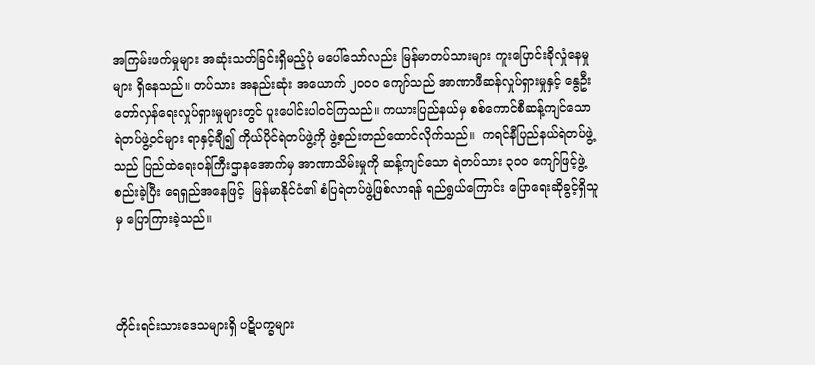အကြမ်းဖက်မှုများ အဆုံးသတ်ခြင်းရှိမည့်ပုံ မပေါ်သော်လည်း မြန်မာတပ်သားများ ကူးပြောင်းခိုလှုံနေမှုများ ရှိနေသည်။ တပ်သား အနည်းဆုံး အယောက် ၂၀၀၀ ကျော်သည် အာဏာဖီဆန်လှုပ်ရှားမှုနှင့် နွေဦးတော်လှန်ရေးလှုပ်ရှားမှုများတွင် ပူးပေါင်းပါ၀င်ကြသည်။ ကယားပြည်နယ်မှ စစ်ကောင်စီဆန့်ကျင်သော ရဲတပ်ဖွဲ့၀င်များ ရာနှင့်ချီ၍ ကိုယ်ပိုင်ရဲတပ်ဖွဲ့ကို ဖွဲ့စည်းတည်ထောင်လိုက်သည်။  ကရင်နီပြည်နယ်ရဲတပ်ဖွဲ့သည် ပြည်ထဲရေး၀န်ကြီးဌာနအောက်မှ အာဏာသိမ်းမှုကို ဆန့်ကျင်သော ရဲတပ်သား ၃၀၀ ကျော်ဖြင့်ဖွဲ့စည်းခဲ့ပြီး ရေရှည်အနေဖြင့်  မြန်မာနိုင်ငံ၏ စံပြရဲတပ်ဖွဲ့ဖြစ်လာရန် ရည်ရွယ်ကြောင်း ပြောရေးဆိုခွင့်ရှိသူမှ ပြောကြားခဲ့သည်။



တိုင်းရင်းသားဒေသများရှိ ပဋိပက္ခများ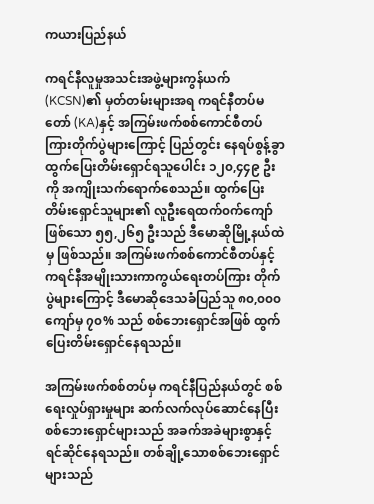ကယားပြည်နယ်

ကရင်နီလူမှုအသင်းအဖွဲ့များကွန်ယက် (KCSN)၏ မှတ်တမ်းများအရ ကရင်နီတပ်မတော် (KA)နှင့် အကြမ်းဖက်စစ်ကောင်စီတပ်ကြားတိုက်ပွဲများကြောင့် ပြည်တွင်း နေရပ်စွန့်ခွာ ထွက်ပြေးတိမ်းရှောင်ရသူပေါင်း ၁၂၀,၄၄၉ ဦးကို အကျိုးသက်ရောက်စေသည်။ ထွက်ပြေးတိမ်းရှောင်သူများ၏ လူဦးရေထက်၀က်ကျော်ဖြစ်သော ၅၅,၂၆၅ ဦးသည် ဒီမောဆိုမြို့နယ်ထဲမှ ဖြစ်သည်။ အကြမ်းဖက်စစ်ကောင်စီတပ်နှင့် ကရင်နီအမျိုးသားကာကွယ်ရေးတပ်ကြား တိုက်ပွဲများကြောင့် ဒီမောဆိုဒေသခံပြည်သူ ၈၀,၀၀၀ ကျော်မှ ၇၀% သည် စစ်ဘေးရှောင်အဖြစ် ထွက်ပြေးတိမ်းရှောင်နေရသည်။

အကြမ်းဖက်စစ်တပ်မှ ကရင်နီပြည်နယ်တွင် စစ်ရေးလှုပ်ရှားမှုများ ဆက်လက်လုပ်ဆောင်နေပြီး စစ်ဘေးရှောင်များသည် အခက်အခဲများစွာနှင့် ရင်ဆိုင်နေရသည်။ တစ်ချို့သောစစ်ဘေးရှောင်များသည်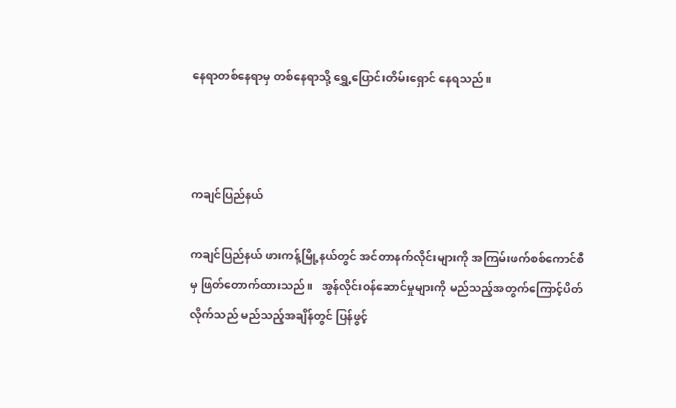နေရာတစ်နေရာမှ တစ်နေရာသို့ ရွှေ့ပြောင်းတိမ်းရှောင် နေရသည်။



ကချင်ပြည်နယ်

ကချင်ပြည်နယ် ဖားကန့်မြို့နယ်တွင် အင်တာနက်လိုင်းများကို အကြမ်းဖက်စစ်ကောင်စီမှ ဖြတ်တောက်ထားသည်။   အွန်လိုင်း၀န်ဆောင်မှုများကို မည်သည့်အတွက်ကြောင့်ပိတ်လိုက်သည် မည်သည့်အချိန်တွင် ပြန်ဖွင့်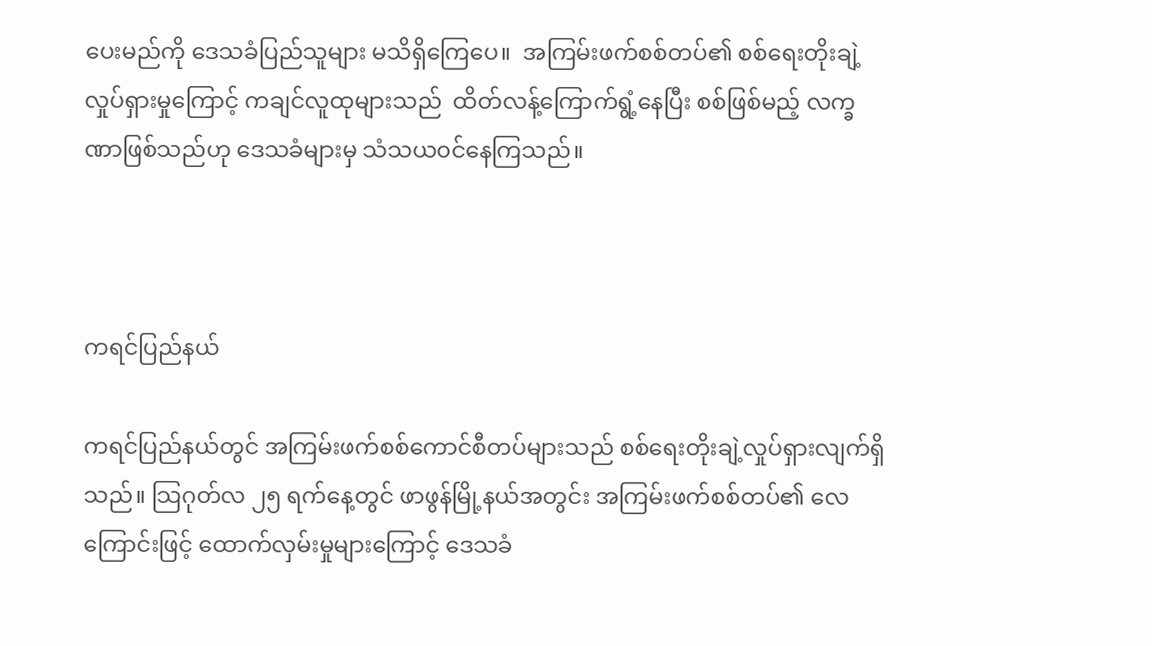ပေးမည်ကို ဒေသခံပြည်သူများ မသိရှိကြေပေ။  အကြမ်းဖက်စစ်တပ်၏ စစ်ရေးတိုးချဲ့လှုပ်ရှားမှုကြောင့် ကချင်လူထုများသည်  ထိတ်လန့်ကြောက်ရွံ့နေပြီး စစ်ဖြစ်မည့် လက္ခဏာဖြစ်သည်ဟု ဒေသခံများမှ သံသယ၀င်နေကြသည်။



ကရင်ပြည်နယ်

ကရင်ပြည်နယ်တွင် အကြမ်းဖက်စစ်ကောင်စီတပ်များသည် စစ်ရေးတိုးချဲ့လှုပ်ရှားလျက်ရှိသည်။ သြဂုတ်လ ၂၅ ရက်နေ့တွင် ဖာဖွန်မြို့နယ်အတွင်း အကြမ်းဖက်စစ်တပ်၏ လေကြောင်းဖြင့် ထောက်လှမ်းမှုများကြောင့် ဒေသခံ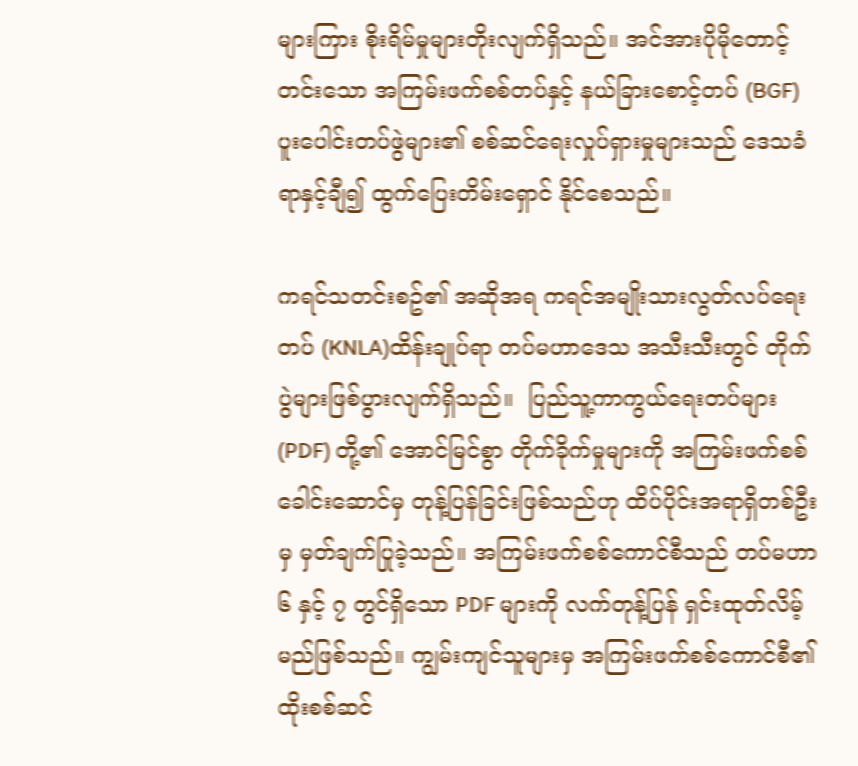များကြား စိုးရိမ်မှုများတိုးလျက်ရှိသည်။ အင်အားပိုမိုတောင့်တင်းသော အကြမ်းဖက်စစ်တပ်နှင့် နယ်ခြားစောင့်တပ် (BGF) ပူးပေါင်းတပ်ဖွဲများ၏ စစ်ဆင်ရေးလှုပ်ရှားမှုများသည် ဒေသခံရာနှင့်ချီ၍ ထွက်ပြေးတိမ်းရှောင် နိုင်စေသည်။

ကရင်သတင်းစဥ်၏ အဆိုအရ ကရင်အမျိုးသားလွတ်လပ်ရေးတပ် (KNLA)ထိန်းချုပ်ရာ တပ်မဟာဒေသ အသီးသီးတွင် တိုက်ပွဲများဖြစ်ပွားလျက်ရှိသည်။  ပြည်သူ့ကာကွယ်ရေးတပ်များ (PDF) တို့၏ အောင်မြင်စွာ တိုက်ခိုက်မှုများကို အကြမ်းဖက်စစ်ခေါင်းဆောင်မှ တုန့်ပြန်ခြင်းဖြစ်သည်ဟု ထိပ်ပိုင်းအရာရှိတစ်ဦးမှ မှတ်ချက်ပြုခဲ့သည်။ အကြမ်းဖက်စစ်ကောင်စီသည် တပ်မဟာ ၆ နှင့် ၇ တွင်ရှိသော PDF များကို လက်တုန့်ပြန် ရှင်းထုတ်လိမ့်မည်ဖြစ်သည်။ ကျွမ်းကျင်သူများမှ အကြမ်းဖက်စစ်ကောင်စီ၏ ထိုးစစ်ဆင်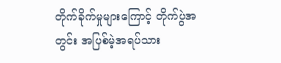တိုက်ခိုက်မှုများကြောင့် တိုက်ပွဲအတွင်း အပြစ်မဲ့အရပ်သား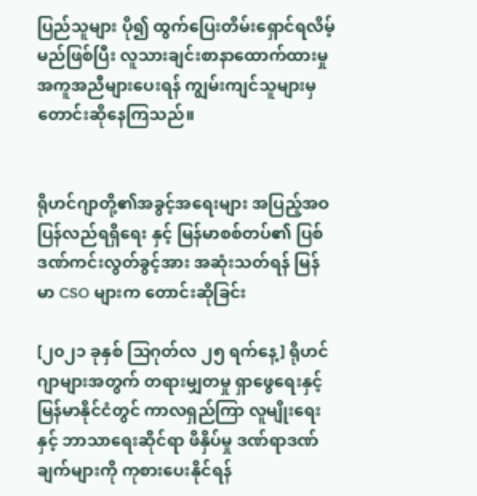ပြည်သူများ ပို၍ ထွက်ပြေးတိမ်းရှောင်ရလိမ့်မည်ဖြစ်ပြီး လူသားချင်းစာနာထောက်ထားမှု အကူအညီများပေးရန် ကျွမ်းကျင်သူများမှ တောင်းဆိုနေကြသည်။


ရိုဟင်ဂျာတို့၏အခွင့်အရေးများ အပြည့်အဝ ပြန်လည်ရရှိရေး နှင့် မြန်မာစစ်တပ်၏ ပြစ်ဒဏ်ကင်းလွတ်ခွင့်အား အဆုံးသတ်ရန် မြန်မာ CSO များက တောင်းဆိုခြင်း

[၂၀၂၁ ခုနှစ် သြဂုတ်လ ၂၅ ရက်နေ့] ရိုဟင်ဂျာများအတွက် တရားမျှတမှု ရှာဖွေရေးနှင့် မြန်မာနိုင်ငံတွင် ကာလရှည်ကြာ လူမျိုးရေးနှင့် ဘာသာရေးဆိုင်ရာ ဖိနှိပ်မှု ဒဏ်ရာဒဏ်ချက်များကို ကုစားပေးနိုင်ရန်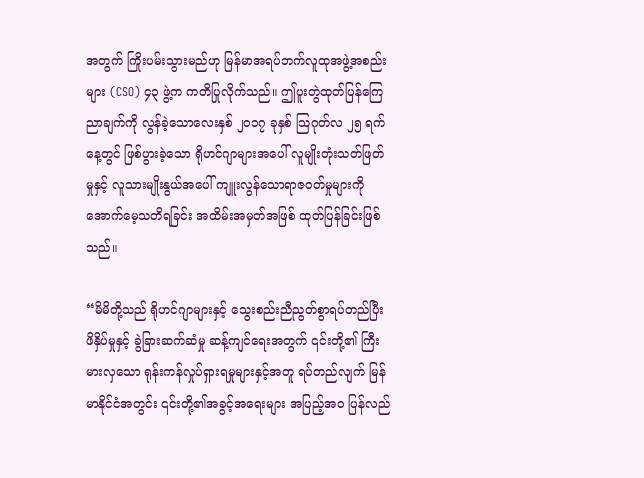အတွက် ကြိုးပမ်းသွားမည်ဟု မြန်မာအရပ်ဘက်လူထုအဖွဲ့အစည်းများ (CSO) ၄၃ ဖွဲ့က ကတိပြုလိုက်သည်။ ဤပူးတွဲထုတ်ပြန်ကြေညာချက်ကို လွန်ခဲ့သောလေးနှစ် ၂၀၁၇ ခုနှစ် သြဂုတ်လ ၂၅ ရက်နေ့တွင် ဖြစ်ပွားခဲ့သော ရိုဟင်ဂျာများအပေါ် လူမျိုးတုံးသတ်ဖြတ်မှုနှင့် လူသားမျိုးနွယ်အပေါ် ကျူးလွန်သောရာဇဝတ်မှုများကို အောက်မေ့သတိရခြင်း အထိမ်းအမှတ်အဖြစ် ထုတ်ပြန်ခြင်းဖြစ်သည်။

“မိမိတို့သည် ရိုဟင်ဂျာများနှင့် သွေးစည်းညီညွတ်စွာရပ်တည်ပြီး ဖိနှိပ်မှုနှင့် ခွဲခြားဆက်ဆံမှု ဆန့်ကျင်ရေးအတွက် ၎င်းတို့၏ ကြီးမားလှသော ရုန်းကန်လှုပ်ရှားရမှုများနှင့်အတူ ရပ်တည်လျက် မြန်မာနိုင်ငံအတွင်း ၎င်းတို့၏အခွင့်အရေးများ အပြည့်အဝ ပြန်လည်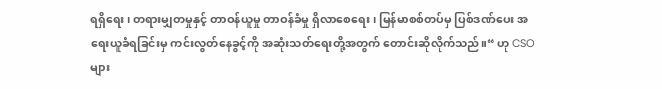ရရှိ‌ရေး၊ တရားမျှတမှုနှင့် တာဝန်ယူမှု တာဝန်ခံမှု ရှိလာစေရေး၊ မြန်မာစစ်တပ်မှ ပြစ်ဒဏ်ပေး အရေးယူခံရခြင်းမှ ကင်းလွတ်နေခွင့်ကို အဆုံးသတ်ရေးတို့အတွက် တောင်းဆိုလိုက်သည်။“ ဟု CSO များ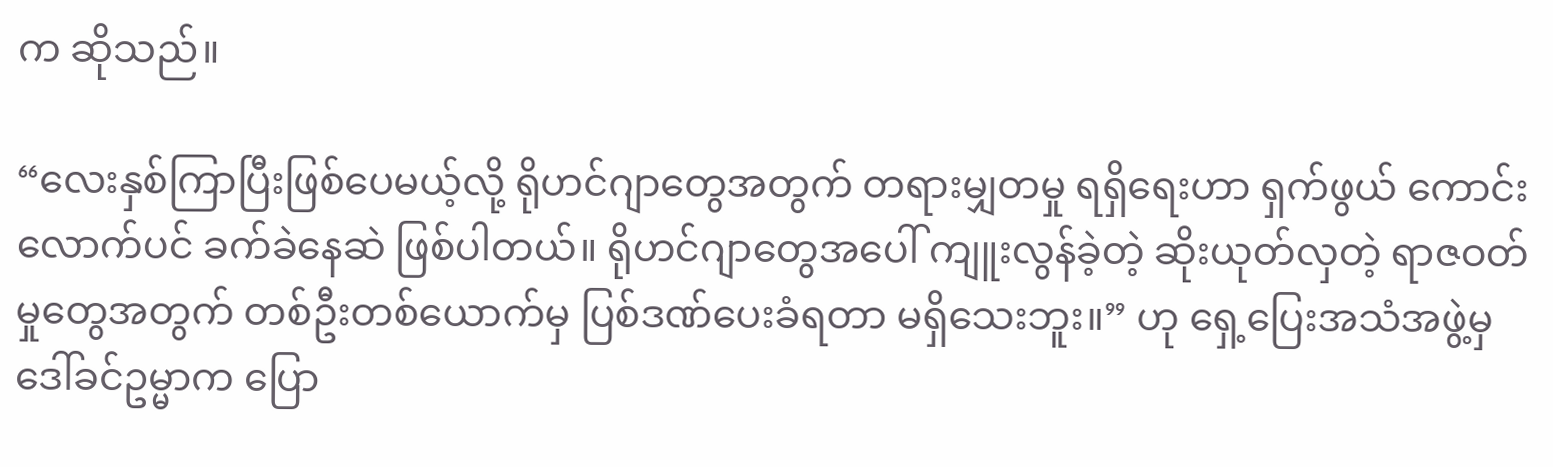က ဆိုသည်။

“လေးနှစ်ကြာပြီးဖြစ်ပေမယ့်လို့ ရိုဟင်ဂျာတွေအတွက် တရားမျှတမှု ရရှိရေးဟာ ရှက်ဖွယ် ကောင်းလောက်ပင် ခက်ခဲနေဆဲ ဖြစ်ပါတယ်။ ရိုဟင်ဂျာတွေအပေါ် ကျူးလွန်ခဲ့တဲ့ ဆိုးယုတ်လှတဲ့ ရာဇဝတ်မှုတွေအတွက် တစ်ဦးတစ်ယောက်မှ ပြစ်ဒဏ်ပေးခံရတာ မရှိသေးဘူး။” ဟု ရှေ့ပြေးအသံအဖွဲ့မှ ဒေါ်ခင်ဥမ္မာက ပြော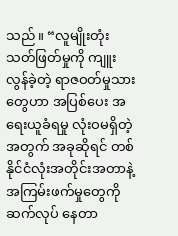သည်။ “လူမျိုးတုံးသတ်ဖြတ်မှုကို ကျူးလွန်ခဲ့တဲ့ ရာဇဝတ်မှုသားတွေဟာ အပြစ်ပေး အရေးယူခံရမှု လုံးဝမရှိတဲ့အတွက် အခုဆိုရင် တစ်နိုင်ငံလုံးအတိုင်းအတာနဲ့ အကြမ်းဖက်မှုတွေကို ဆက်လုပ် နေတာ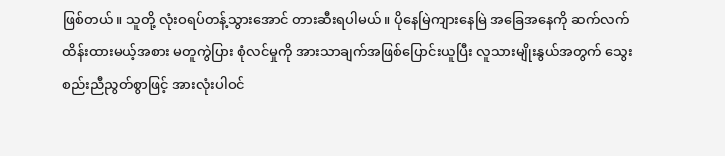ဖြစ်တယ်။ သူတို့ လုံးဝရပ်တန့်သွားအောင် တားဆီးရပါမယ်။ ပိုနေမြဲကျားနေမြဲ အခြေအနေကို ဆက်လက်ထိန်းထားမယ့်အစား မတူကွဲပြား စုံလင်မှုကို အားသာချက်အဖြစ်ပြောင်းယူပြီး လူသားမျိုးနွယ်အတွက် သွေးစည်းညီညွတ်စွာဖြင့် အားလုံးပါဝင်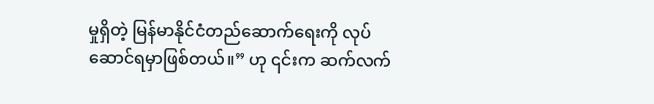မှုရှိတဲ့ မြန်မာနိုင်ငံတည်ဆောက်ရေးကို လုပ်ဆောင်ရမှာဖြစ်တယ်။” ဟု ၎င်းက ဆက်လက်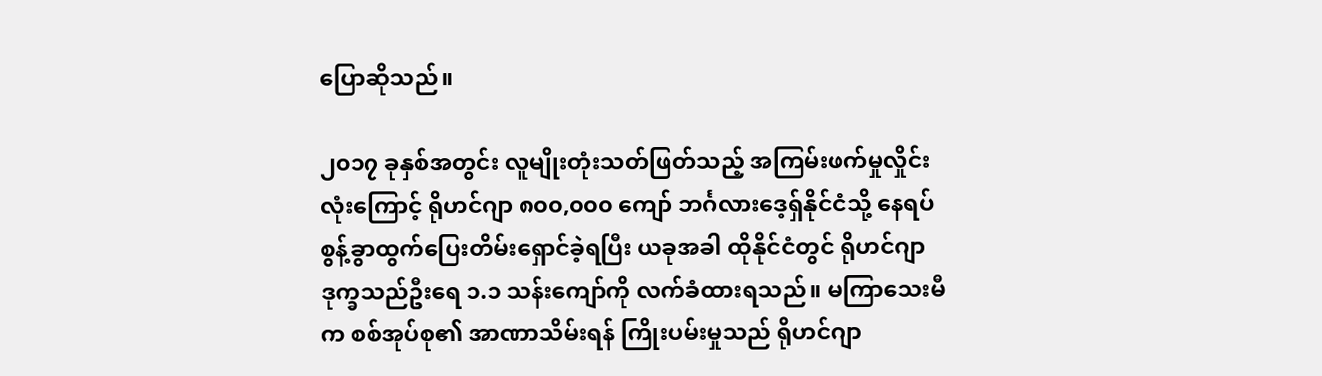ပြောဆိုသည်။

၂၀၁၇ ခုနှစ်အတွင်း လူမျိုးတုံးသတ်ဖြတ်သည့် အကြမ်းဖက်မှုလှိုင်းလုံးကြောင့် ရိုဟင်ဂျာ ၈၀၀,၀၀၀ ကျော် ဘင်္ဂလားဒေ့ရှ်နိုင်ငံသို့ နေရပ်စွန့်ခွာထွက်ပြေးတိမ်းရှောင်ခဲ့ရပြီး ယခုအခါ ထိုနိုင်ငံတွင် ရိုဟင်ဂျာ ဒုက္ခသည်ဦးရေ ၁.၁ သန်းကျော်ကို လက်ခံထားရသည်။ မကြာသေးမီက စစ်အုပ်စု၏ အာဏာသိမ်းရန် ကြိုးပမ်းမှုသည် ရိုဟင်ဂျာ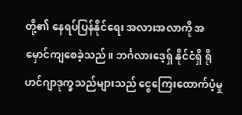တို့၏ နေရပ်ပြန်နိုင်ရေး အလားအလာကို အမှောင်ကျစေခဲ့သည်။ ဘင်္ဂလားဒေ့ရှ် နိုင်ငံရှိ ရိုဟင်ဂျာဒုက္ခသည်များသည် ငွေကြေးထောက်ပံ့မှု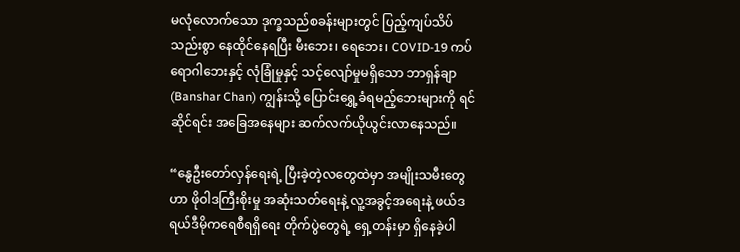မလုံလောက်သော ဒုက္ခသည်စခန်းများတွင် ပြည့်ကျပ်သိပ်သည်းစွာ နေထိုင်နေရပြီး မီးဘေး၊ ရေဘေး၊ COVID-19 ကပ်ရောဂါဘေးနှင့် လုံခြုံမှုနှင့် သင့်လျော်မှုမရှိသော ဘာရှန်ချာ (Banshar Chan) ကျွန်းသို့ ပြောင်းရွှေ့ခံရမည့်ဘေးများကို ရင်ဆိုင်ရင်း အခြေအနေများ ဆက်လက်ယိုယွင်းလာနေသည်။

“နွေဦးတော်လှန်ရေးရဲ့ ပြီးခဲ့တဲ့လ‌တွေထဲမှာ အမျိုးသမီးတွေဟာ ဖိုဝါဒကြီးစိုးမှု အဆုံးသတ်ရေးနဲ့ လူ့အခွင့်အရေးနဲ့ ဖယ်ဒရယ်ဒီမိုကရေစီရရှိရေး တိုက်ပွဲတွေရဲ့ ရှေ့တန်းမှာ ရှိနေခဲ့ပါ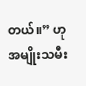တယ်။” ဟု အမျိုးသမီး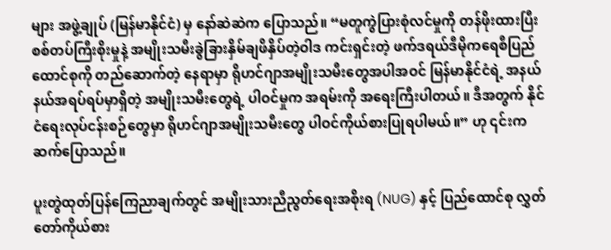များ အဖွဲ့ချုပ် (မြန်မာနိုင်ငံ) မှ နော်ဆဲဆဲက ပြောသည်။ “မတူကွဲပြားစုံလင်မှုကို တန်ဖိုးထားပြီး စစ်တပ်ကြီးစိုးမှုနဲ့ အမျိုးသမီးခွဲခြားနှိမ်ချဖိနှိပ်တဲ့ဝါဒ ကင်းရှင်းတဲ့ ဖက်ဒရယ်ဒီမိုကရေစီပြည်ထောင်စုကို တည်ဆောက်တဲ့ နေရာမှာ ရိုဟင်ဂျာအမျိုးသမီးတွေအပါအဝင် မြန်မာနိုင်ငံရဲ့ အနယ်နယ်အရပ်ရပ်မှာရှိတဲ့ အမျိုးသမီးတွေရဲ့ ပါဝင်မှုက အရမ်းကို အရေးကြီးပါတယ်။ ဒီအတွက် နိုင်ငံရေးလုပ်ငန်းစဉ်တွေမှာ ရိုဟင်ဂျာအမျိုးသမီးတွေ ပါဝင်ကိုယ်စားပြုရပါမယ်။” ဟု ၎င်းကဆက်ပြောသည်။

ပူးတွဲထုတ်ပြန်ကြေညာချက်တွင် အမျိုးသားညီညွတ်ရေးအစိုးရ (NUG) နှင့် ပြည်ထောင်စု လွှတ်တော်ကိုယ်စား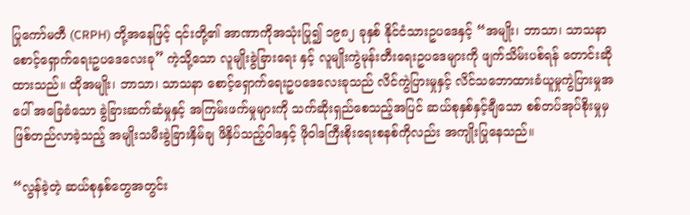ပြုကော်မတီ (CRPH) တို့အနေဖြင့် ၎င်းတို့၏ အာဏာကိုအသုံးပြု၍ ၁၉၈၂ ခုနှစ် နိုင်ငံသားဥပဒေနှင့် “အမျိုး၊ ဘာသာ၊ သာသနာ စောင့်ရှောက်ရေးဥပဒေလေးခု” ကဲ့သို့သော လူမျိုးခွဲခြားရေး နှင့် လူမျိုးကွဲမုန်းတီးရေးဥပဒေများကို ဖျက်သိမ်းပစ်ရန် တောင်းဆိုထားသည်။ ထိုအမျိုး၊ ဘာသာ၊ သာသနာ စောင့်ရှောက်ရေးဥပဒေလေးခုသည် လိင်ကွဲပြားမှုနှင့် လိင်သဘောထားခံယူမှုကွဲပြားမှုအပေါ် အခြေခံသော ခွဲခြားဆက်ဆံမှုနှင့် အကြမ်းဖက်မှုများကို သက်ဆိုးရှည်စေသည့်အပြင် ဆယ်စုနှစ်နှင့်ချီသော စစ်တပ်အုပ်စိုးမှုမှ ဖြစ်တည်လာခဲ့သည့် အမျိုးသမီးခွဲခြားနှိမ်ချ ဖိနှိပ်သည့်ဝါဒနှင့် ဖိုဝါဒကြီးစိုးရေးစနစ်ကိုလည်း အကျိုးပြုနေသည်။

“လွန်ခဲ့တဲ့ ဆယ်စုနှစ်တွေအတွင်း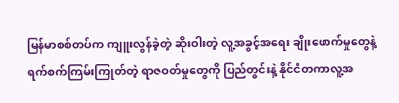မြန်မာစစ်တပ်က ကျူးလွန်ခဲ့တဲ့ ဆိုးဝါးတဲ့ လူ့အခွင့်အရေး ချိုးဖောက်မှုတွေနဲ့ ရက်စက်ကြမ်းကြုတ်တဲ့ ရာဇဝတ်မှုတွေကို ပြည်တွင်းနဲ့ နိုင်ငံတကာလူ့အ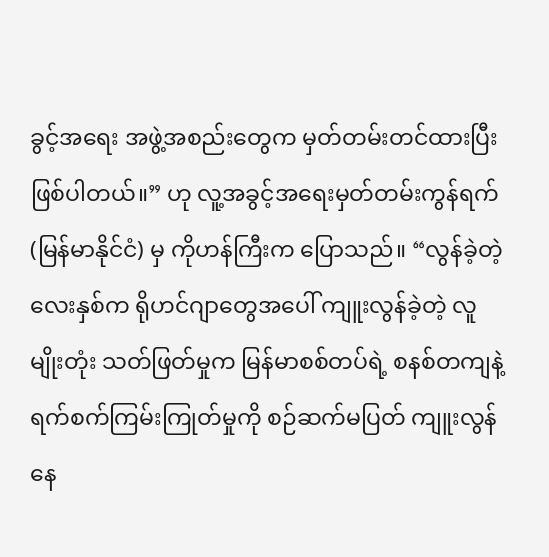ခွင့်အရေး အဖွဲ့အစည်းတွေက မှတ်တမ်းတင်ထားပြီး ဖြစ်ပါတယ်။” ဟု လူ့အခွင့်အရေးမှတ်တမ်းကွန်ရက် (မြန်မာနိုင်ငံ) မှ ကိုဟန်ကြီးက ပြောသည်။ “လွန်ခဲ့တဲ့လေးနှစ်က ရိုဟင်ဂျာတွေအပေါ် ကျူးလွန်ခဲ့တဲ့ လူမျိုးတုံး သတ်ဖြတ်မှုက မြန်မာစစ်တပ်ရဲ့ စနစ်တကျနဲ့ ရက်စက်ကြမ်းကြုတ်မှုကို စဉ်ဆက်မပြတ် ကျူးလွန်နေ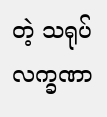တဲ့ သရုပ်လက္ခဏာ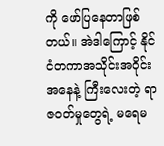ကို ဖော်ပြနေတာဖြစ်တယ်။ အဲဒါကြောင့် နိုင်ငံတကာအသိုင်းအဝိုင်းအနေနဲ့ ကြီးလေးတဲ့ ရာဇဝတ်မှုတွေရဲ့ မရေမ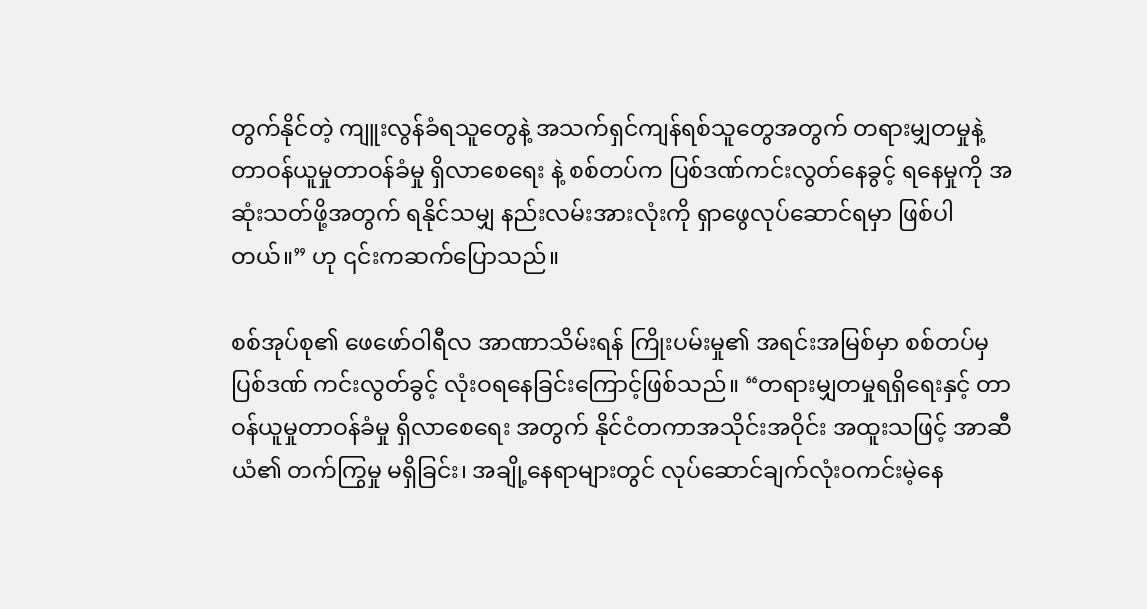တွက်နိုင်တဲ့ ကျူးလွန်ခံရသူတွေနဲ့ အသက်ရှင်ကျန်ရစ်သူတွေအတွက် တရားမျှတမှုနဲ့ တာဝန်ယူမှုတာဝန်ခံမှု ရှိလာစေရေး နဲ့ စစ်တပ်က ပြစ်ဒဏ်ကင်းလွတ်နေခွင့် ရနေမှုကို အဆုံးသတ်ဖို့အတွက် ရနိုင်သမျှ နည်းလမ်းအားလုံးကို ရှာဖွေလုပ်ဆောင်ရမှာ ဖြစ်ပါတယ်။” ဟု ၎င်းကဆက်ပြောသည်။

စစ်အုပ်စု၏ ဖေဖော်ဝါရီလ အာဏာသိမ်းရန် ကြိုးပမ်းမှု၏ အရင်းအမြစ်မှာ စစ်တပ်မှ ပြစ်ဒဏ် ကင်းလွတ်ခွင့် လုံးဝရနေခြင်းကြောင့်ဖြစ်သည်။ “တရားမျှတမှုရရှိရေးနှင့် တာဝန်ယူမှုတာဝန်ခံမှု ရှိလာစေရေး အတွက် နိုင်ငံတကာအသိုင်းအဝိုင်း အထူးသဖြင့် အာဆီယံ၏ တက်ကြွမှု မရှိခြင်း၊ အချို့နေရာများတွင် လုပ်ဆောင်ချက်လုံးဝကင်းမဲ့နေ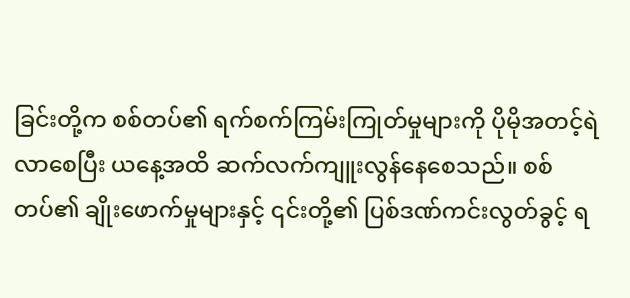ခြင်းတို့က စစ်တပ်၏ ရက်စက်ကြမ်းကြုတ်မှုများကို ပိုမိုအတင့်ရဲလာစေပြီး ယနေ့အထိ ဆက်လက်ကျူးလွန်နေစေသည်။ စစ်တပ်၏ ချိုးဖောက်မှုများနှင့် ၎င်းတို့၏ ပြစ်ဒဏ်ကင်းလွတ်ခွင့် ရ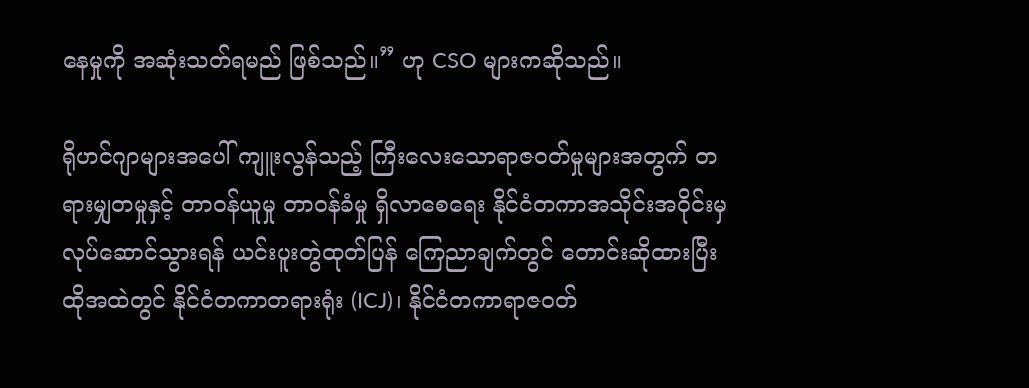နေမှုကို အဆုံးသတ်ရမည် ဖြစ်သည်။” ဟု CSO များကဆိုသည်။

ရိုဟင်ဂျာများအပေါ် ကျူးလွန်သည့် ကြီးလေးသောရာဇဝတ်မှုများအတွက် တရားမျှတမှုနှင့် တာဝန်ယူမှု တာဝန်ခံမှု ရှိလာစေရေး နိုင်ငံတကာအသိုင်းအဝိုင်းမှ လုပ်ဆောင်သွားရန် ယင်းပူးတွဲထုတ်ပြန် ကြေညာချက်တွင် တောင်းဆိုထားပြီး ထိုအထဲတွင် နိုင်ငံတကာတရားရုံး (ICJ)၊ နိုင်ငံတကာရာဇဝတ်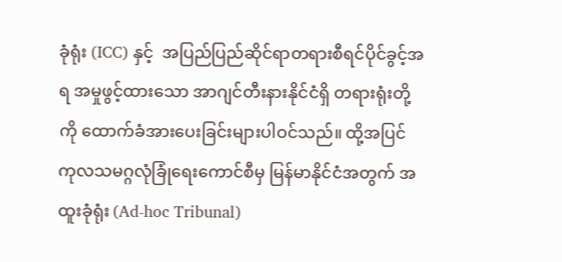ခုံရုံး (ICC) နှင့်  အပြည်ပြည်ဆိုင်ရာတရားစီရင်ပိုင်ခွင့်အရ အမှုဖွင့်ထားသော အာဂျင်တီးနားနိုင်ငံရှိ တရားရုံးတို့ကို ထောက်ခံအားပေးခြင်းများပါဝင်သည်။ ထို့အပြင် ကုလသမဂ္ဂလုံခြုံရေးကောင်စီမှ မြန်မာနိုင်ငံအတွက် အထူးခုံရုံး (Ad-hoc Tribunal)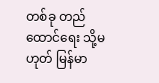တစ်ခု တည်ထောင်ရေး သို့မဟုတ် မြန်မာ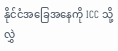နိုင်ငံအခြေအနေကို ICC သို့ လွှဲ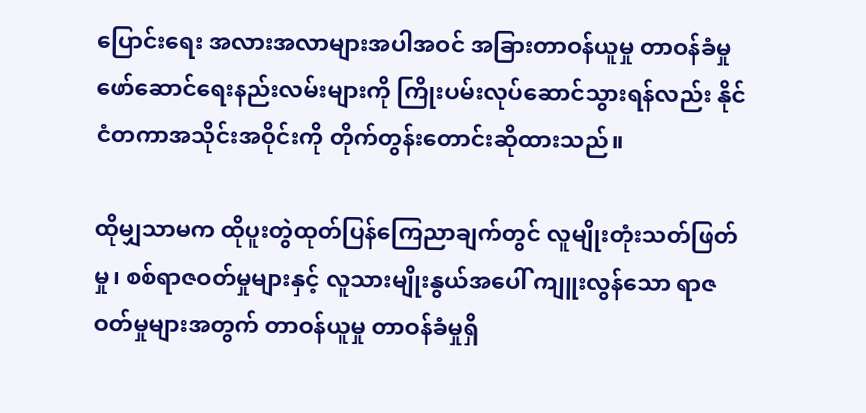ပြောင်းရေး အလားအလာများအပါအဝင် အခြားတာဝန်ယူမှု တာဝန်ခံမှု ဖော်ဆောင်ရေးနည်းလမ်းများကို ကြိုးပမ်းလုပ်ဆောင်သွားရန်လည်း နိုင်ငံတကာအသိုင်းအဝိုင်းကို တိုက်တွန်းတောင်းဆိုထားသည်။

ထိုမျှသာမက ထိုပူးတွဲထုတ်ပြန်ကြေညာချက်တွင် လူမျိုးတုံးသတ်ဖြတ်မှု၊ စစ်ရာဇဝတ်မှုများနှင့် လူသားမျိုးနွယ်အပေါ် ကျူးလွန်သော ရာဇဝတ်မှုများအတွက် တာဝန်ယူမှု တာဝန်ခံမှုရှိ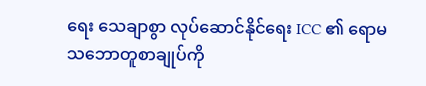ရေး သေချာစွာ လုပ်ဆောင်နိုင်‌‌ရေး ICC ၏ ရောမသဘောတူစာချုပ်ကို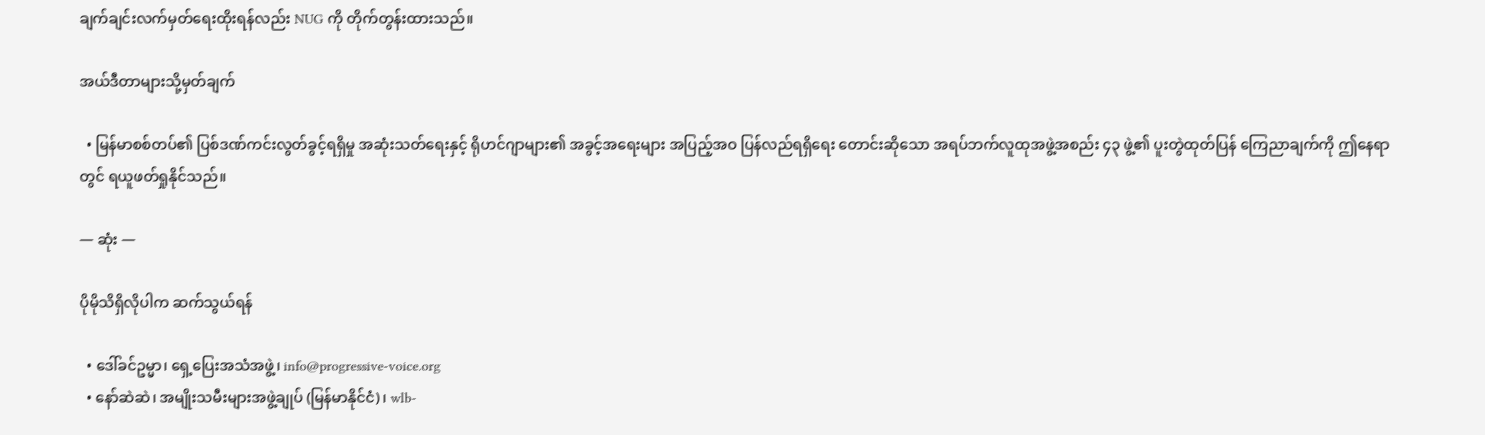ချက်ချင်းလက်မှတ်ရေးထိုးရန်လည်း NUG ကို တိုက်တွန်းထားသည်။

အယ်ဒီတာများသို့မှတ်ချက်

  • မြန်မာစစ်တပ်၏ ပြစ်ဒဏ်ကင်းလွတ်ခွင့်ရရှိမှု အဆုံးသတ်ရေးနှင့် ရိုဟင်ဂျာများ၏ အခွင့်အရေးများ အပြည့်အဝ ပြန်လည်ရရှိရေး တောင်းဆိုသော အရပ်ဘက်လူထုအဖွဲ့အစည်း ၄၃ ဖွဲ့၏ ပူးတွဲထုတ်ပြန် ကြေညာချက်ကို ဤနေရာတွင် ရယူဖတ်ရှုနိုင်သည်။

— ဆုံး —

ပိုမိုသိရှိလိုပါက ဆက်သွယ်ရန်

  • ဒေါ်ခင်ဥမ္မာ၊ ရှေ့ပြေးအသံအဖွဲ့၊ info@progressive-voice.org
  • နော်ဆဲဆဲ၊ အမျိုးသမီးများအဖွဲ့ချုပ် (မြန်မာနိုင်ငံ)၊ wlb-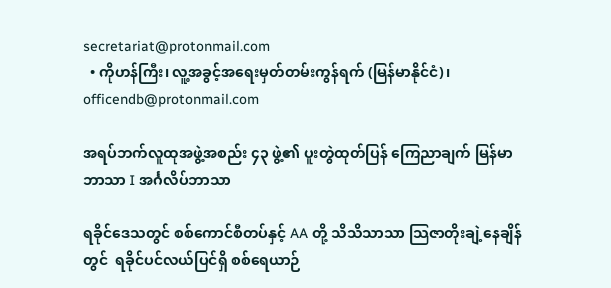secretariat@protonmail.com
  • ကိုဟန်ကြီး၊ လူ့အခွင့်အရေးမှတ်တမ်းကွန်ရက် (မြန်မာနိုင်ငံ)၊ officendb@protonmail.com

အရပ်ဘက်လူထုအဖွဲ့အစည်း ၄၃ ဖွဲ့၏ ပူးတွဲထုတ်ပြန် ကြေညာချက် မြန်မာဘာသာ I အင်္ဂလိပ်ဘာသာ

ရခိုင်ဒေသတွင် စစ်ကောင်စီတပ်နှင့် AA တို့ သိသိသာသာ သြဇာတိုးချဲ့နေချိန်တွင်  ရခိုင်ပင်လယ်ပြင်ရှိ စစ်ရေယာဉ်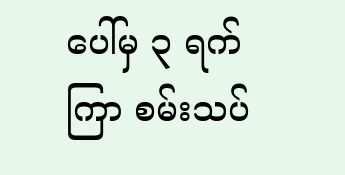ပေါ်မှ ၃ ရက်ကြာ စမ်းသပ်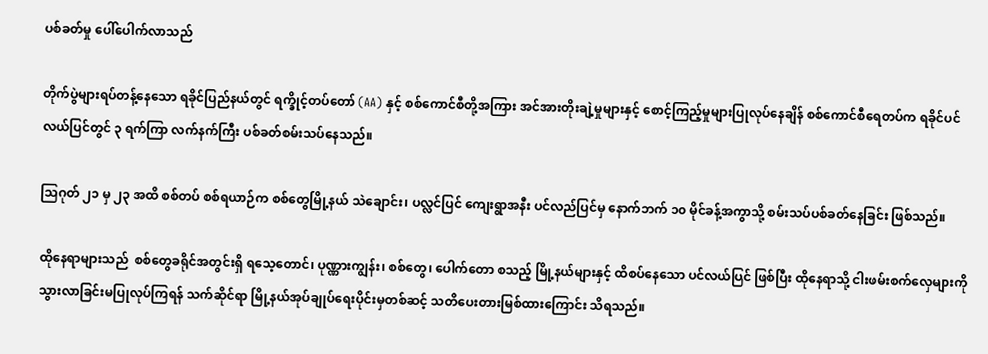ပစ်ခတ်မှု ပေါ်ပေါက်လာသည်

တိုက်ပွဲများရပ်တန့်နေသော ရခိုင်ပြည်နယ်တွင် ရက္ခိုင့်တပ်တော် (AA) နှင့် စစ်ကောင်စီတို့အကြား အင်အားတိုးချဲ့မှုများနှင့် စောင့်ကြည့်မှုများပြုလုပ်နေချိန် စစ်ကောင်စီရေတပ်က ရခိုင်ပင်လယ်ပြင်တွင် ၃ ရက်ကြာ လက်နက်ကြီး ပစ်ခတ်စမ်းသပ်နေသည်။

သြဂုတ် ၂၁ မှ ၂၃ အထိ စစ်တပ် စစ်ရယာဉ်က စစ်တွေမြို့နယ် သဲချောင်း၊ ပလ္လင်ပြင် ကျေးရွာအနီး ပင်လည်ပြင်မှ နောက်ဘက် ၁၀ မိုင်ခန့်အကွာသို့ စမ်းသပ်ပစ်ခတ်နေခြင်း ဖြစ်သည်။

ထိုနေရာများသည်  စစ်တွေခရိုင်အတွင်းရှိ ရသေ့တောင်၊ ပုဏ္ဏားကျွန်း၊ စစ်တွေ၊ ပေါက်တော စသည့် မြို့နယ်များနှင့် ထိစပ်နေသော ပင်လယ်ပြင် ဖြစ်ပြီး ထိုနေရာသို့ ငါးဖမ်းစက်လှေများကို သွားလာခြင်းမပြုလုပ်ကြရန် သက်ဆိုင်ရာ မြို့နယ်အုပ်ချုပ်ရေးပိုင်းမှတစ်ဆင့် သတိပေးတားမြစ်ထားကြောင်း သိရသည်။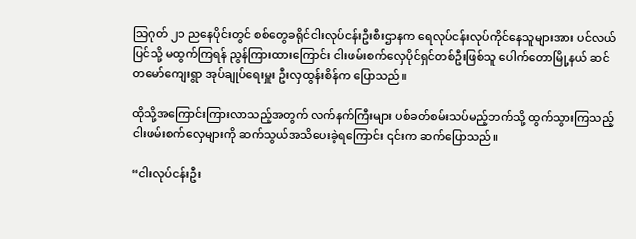သြဂုတ် ၂၁ ညနေပိုင်းတွင် စစ်တွေခရိုင်ငါးလုပ်ငန်းဦးစီးဌာနက ရေလုပ်ငန်းလုပ်ကိုင်နေသူများအား ပင်လယ်ပြင်သို့ မထွက်ကြရန် ညွန်ကြားထားကြောင်း ငါးဖမ်းစက်လှေပိုင်ရှင်တစ်ဦးဖြစ်သူ ပေါက်တောမြို့နယ် ဆင်တမော်ကျေးရွာ အုပ်ချုပ်ရေးမှူး ဦးလှထွန်းစိန်က ပြောသည်။

ထိုသို့အကြောင်းကြားလာသည့်အတွက် လက်နက်ကြီးများ ပစ်ခတ်စမ်းသပ်မည့်ဘက်သို့ ထွက်သွားကြသည့် ငါးဖမ်းစက်လှေများကို ဆက်သွယ်အသိပေးခဲ့ရကြောင်း ၎င်းက ဆက်ပြောသည်။

“ငါးလုပ်ငန်းဦး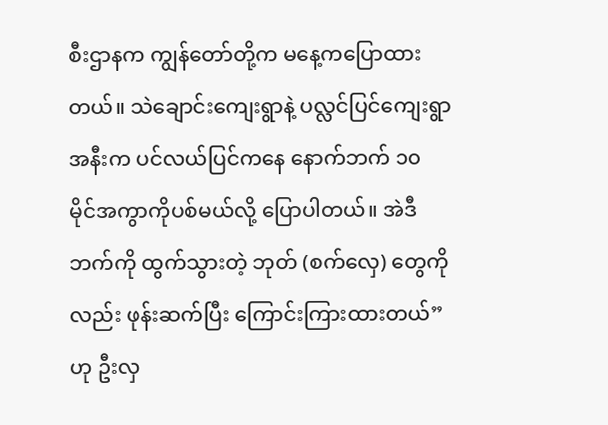စီးဌာနက ကျွန်တော်တို့က မနေ့ကပြောထားတယ်။ သဲချောင်းကျေးရွာနဲ့ ပလ္လင်ပြင်ကျေးရွာအနီးက ပင်လယ်ပြင်ကနေ နောက်ဘက် ၁၀ မိုင်အကွာကိုပစ်မယ်လို့ ပြောပါတယ်။ အဲဒီဘက်ကို ထွက်သွားတဲ့ ဘုတ် (စက်လှေ) တွေကို လည်း ဖုန်းဆက်ပြီး ကြောင်းကြားထားတယ်” ဟု ဦးလှ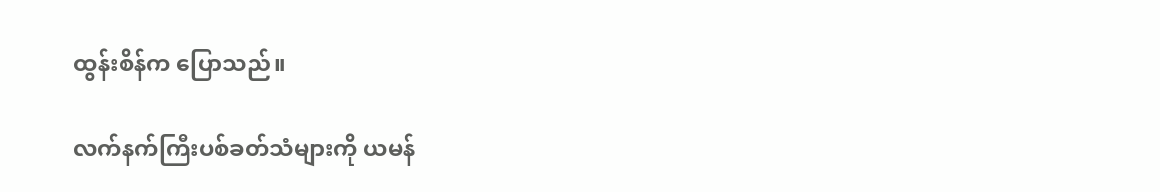ထွန်းစိန်က ပြောသည်။

လက်နက်ကြီးပစ်ခတ်သံများကို ယမန်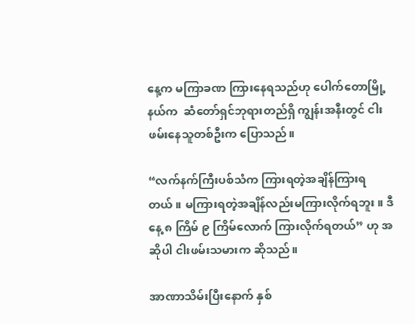နေ့က မကြာခဏ ကြားနေရသည်ဟု ပေါက်တောမြို့နယ်က  ဆံတော်ရှင်ဘုရားတည်ရှိ ကျွန်းအနီးတွင် ငါးဖမ်းနေသူတစ်ဦးက ပြောသည်။

“လက်နက်ကြီးပစ်သံက ကြားရတဲ့အချိန်ကြားရတယ်။ မကြားရတဲ့အချိန်လည်းမကြားလိုက်ရဘူး။ ဒီနေ့ ၈ ကြိမ် ၉ ကြိမ်လောက် ကြားလိုက်ရတယ်” ဟု အဆိုပါ ငါးဖမ်းသမားက ဆိုသည်။

အာဏာသိမ်းပြီးနောက် နှစ်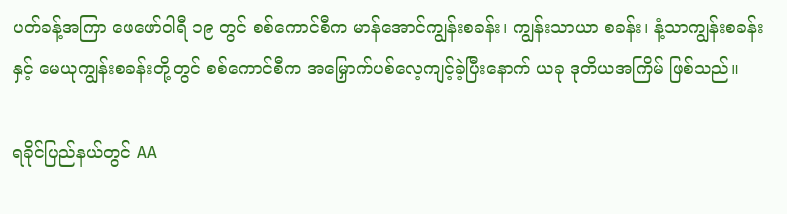ပတ်ခန့်အကြာ ဖေဖော်ဝါရီ ၁၉ တွင် စစ်ကောင်စီက မာန်အောင်ကျွန်းစခန်း၊ ကျွန်းသာယာ စခန်း၊ နံ့သာကျွန်းစခန်းနှင့် မေယုကျွန်းစခန်းတို့တွင် စစ်ကောင်စီက အမြှောက်ပစ်လေ့ကျင့်ခဲ့ပြီးနောက် ယခု ဒုတိယအကြိမ် ဖြစ်သည်။

ရခိုင်ပြည်နယ်တွင် AA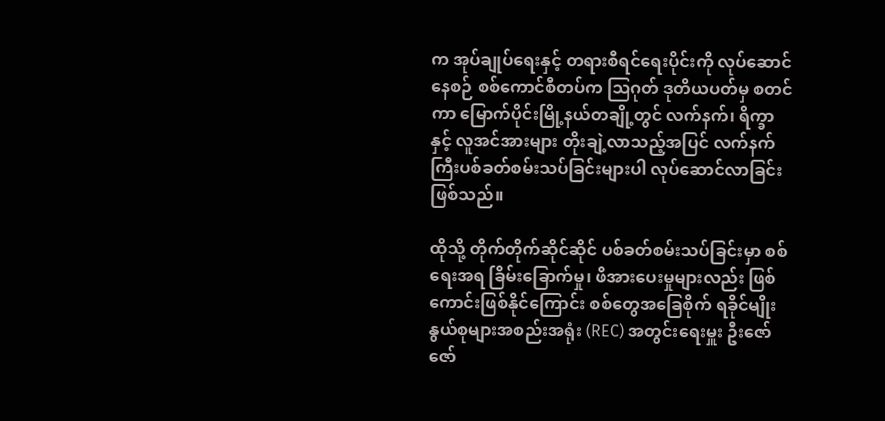က အုပ်ချုပ်ရေးနှင့် တရားစီရင်ရေးပိုင်းကို လုပ်ဆောင်နေစဉ် စစ်ကောင်စီတပ်က ဩဂုတ် ဒုတိယပတ်မှ စတင်ကာ မြောက်ပိုင်းမြို့နယ်တချို့တွင် လက်နက်၊ ရိက္ခာနှင့် လူအင်အားများ တိုးချဲ့လာသည့်အပြင် လက်နက်ကြီးပစ်ခတ်စမ်းသပ်ခြင်းများပါ လုပ်ဆောင်လာခြင်းဖြစ်သည်။

ထိုသို့ တိုက်တိုက်ဆိုင်ဆိုင် ပစ်ခတ်စမ်းသပ်ခြင်းမှာ စစ်ရေးအရ ခြိမ်းခြောက်မှု၊ ဖိအားပေးမှုများလည်း ဖြစ်ကောင်းဖြစ်နိုင်ကြောင်း စစ်တွေအခြေစိုက် ရခိုင်မျိုးနွယ်စုများအစည်းအရုံး (REC) အတွင်းရေးမှူး ဦးဇော်ဇော်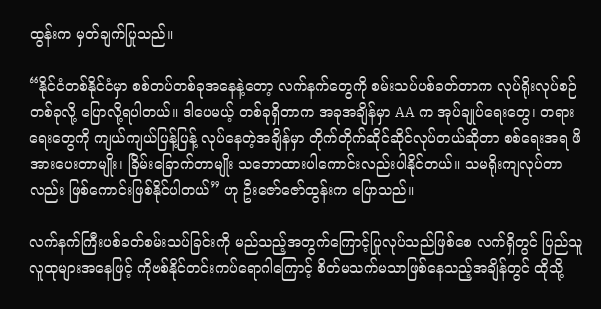ထွန်းက မှတ်ချက်ပြုသည်။

“နိုင်ငံတစ်နိုင်ငံမှာ စစ်တပ်တစ်ခုအနေနဲ့တော့ လက်နက်တွေကို စမ်းသပ်ပစ်ခတ်တာက လုပ်ရိုးလုပ်စဉ်တစ်ခုလို့ ပြောလို့ရပါတယ်။ ဒါပေမယ့် တစ်ခုရှိတာက အခုအချိန်မှာ AA က အုပ်ချုပ်ရေးတွေ၊ တရားရေးတွေကို ကျယ်ကျယ်ပြန့်ပြန့် လုပ်နေတဲ့အချိန်မှာ တိုက်တိုက်ဆိုင်ဆိုင်လုပ်တယ်ဆိုတာ စစ်ရေးအရ ဖိအားပေးတာမျိုး၊ ခြိမ်းခြောက်တာမျိုး သဘောထားပါကောင်းလည်းပါနိုင်တယ်။ သမရိုးကျလုပ်တာလည်း ဖြစ်ကောင်းဖြစ်နိုင်ပါတယ်” ဟု ဦးဇော်‌ဇော်ထွန်းက ပြောသည်။

လက်နက်ကြီးပစ်ခတ်စမ်းသပ်ခြင်းကို မည်သည့်အတွက်ကြောင့်ပြုလုပ်သည်ဖြစ်စေ လက်ရှိတွင် ပြည်သူလူထုများအနေဖြင့် ကိုဗစ်နိုင်တင်းကပ်ရောဂါကြောင့် စိတ်မသက်မသာဖြစ်နေသည့်အချိန်တွင် ထိုသို့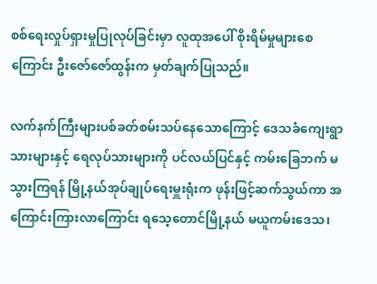စစ်ရေးလှုပ်ရှားမှုပြုလုပ်ခြင်းမှာ လူထုအပေါ် စိုးရိမ်မှုများစေကြောင်း ဦးဇော်ဇော်ထွန်းက မှတ်ချက်ပြုသည်။

လက်နက်ကြီးများပစ်ခတ်စမ်းသပ်နေသောကြောင့် ဒေသခံကျေးရွာသားများနှင့် ရေလုပ်သားများကို ပင်လယ်ပြင်နှင့် ကမ်းခြေဘက် မသွားကြရန် မြို့နယ်အုပ်ချုပ်ရေးမှူးရုံးက ဖုန်းဖြင့်ဆက်သွယ်ကာ အကြောင်းကြားလာကြောင်း ရသေ့တောင်မြို့နယ် မယူကမ်းဒေသ၊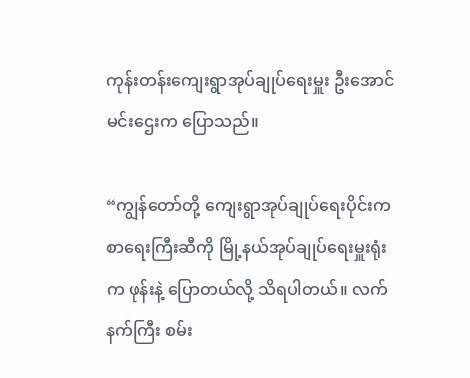ကုန်းတန်းကျေးရွာအုပ်ချုပ်ရေးမှူး ဦးအောင်မင်းဌေးက ပြောသည်။

“ကျွန်တော်တို့ ကျေးရွာအုပ်ချုပ်ရေးပိုင်းက စာရေးကြီးဆီကို မြို့နယ်အုပ်ချုပ်ရေးမှူးရုံးက ဖုန်းနဲ့ ပြောတယ်လို့ သိရပါတယ်။ လက်နက်ကြီး စမ်း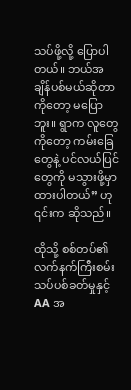သပ်ဖို့လို့ ပြောပါတယ်။ ဘယ်အချိန်ပစ်မယ်ဆိုတာကိုတော့ မပြောဘူး။ ရွာက လူတွေကိုတော့ ကမ်းခြေတွေနဲ့ ပင်လယ်ပြင်တွေကို မသွားဖို့မှာထားပါတယ်” ဟု ၎င်းက ဆိုသည်။

ထိုသို့ စစ်တပ်၏ လက်နက်ကြီးစမ်းသပ်ပစ်ခတ်မှုနှင့် AA အ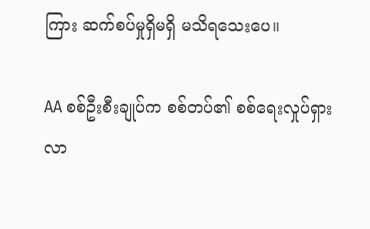ကြား ဆက်စပ်မှုရှိမရှိ မသိရသေးပေ။

AA စစ်ဦးစီးချုပ်က စစ်တပ်၏ စစ်ရေးလှုပ်ရှားလာ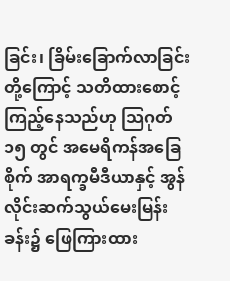ခြင်း၊ ခြိမ်းခြောက်လာခြင်းတို့ကြောင့် သတိထားစောင့်ကြည့်နေသည်ဟု သြဂုတ် ၁၅ တွင် အမေရိကန်အခြေစိုက် အာရက္ခမီဒီယာနှင့် အွန်လိုင်းဆက်သွယ်မေးမြန်းခန်း၌ ဖြေကြားထား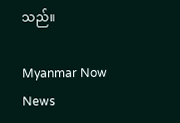သည်။

Myanmar Now News